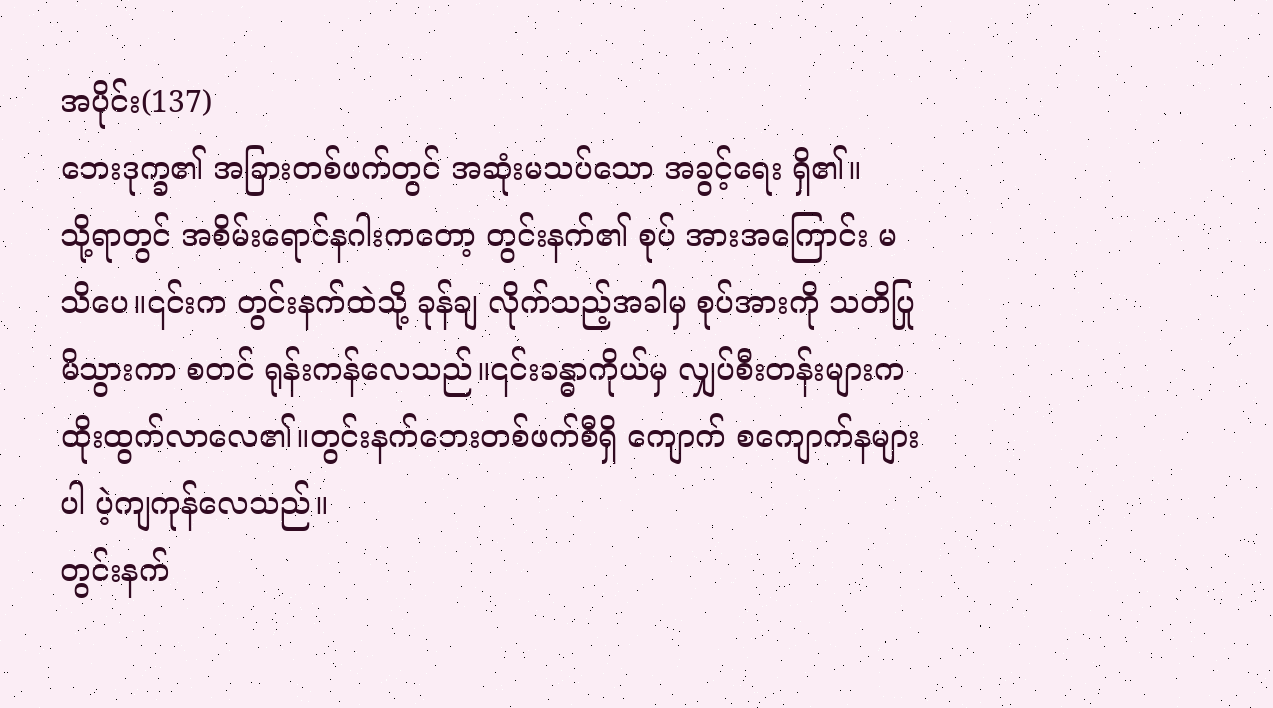အပိုင်း(137)
ဘေးဒုက္ခ၏ အခြားတစ်ဖက်တွင် အဆုံးမသပ်သော အခွင့်ရေး ရှိ၏။
သို့ရာတွင် အစိမ်းရောင်နဂါးကတော့ တွင်းနက်၏ စုပ် အားအကြောင်း မသိပေ။၎င်းက တွင်းနက်ထဲသို့ ခုန်ချ လိုက်သည့်အခါမှ စုပ်အားကို သတိပြုမိသွားကာ စတင် ရုန်းကန်လေသည်။၎င်းခန္ဓာကိုယ်မှ လျှပ်စီးတန်းများက ထိုးထွက်လာလေ၏။တွင်းနက်ဘေးတစ်ဖက်စီရှိ ကျောက် စကျောက်နများပါ ပဲ့ကျကုန်လေသည်။
တွင်းနက်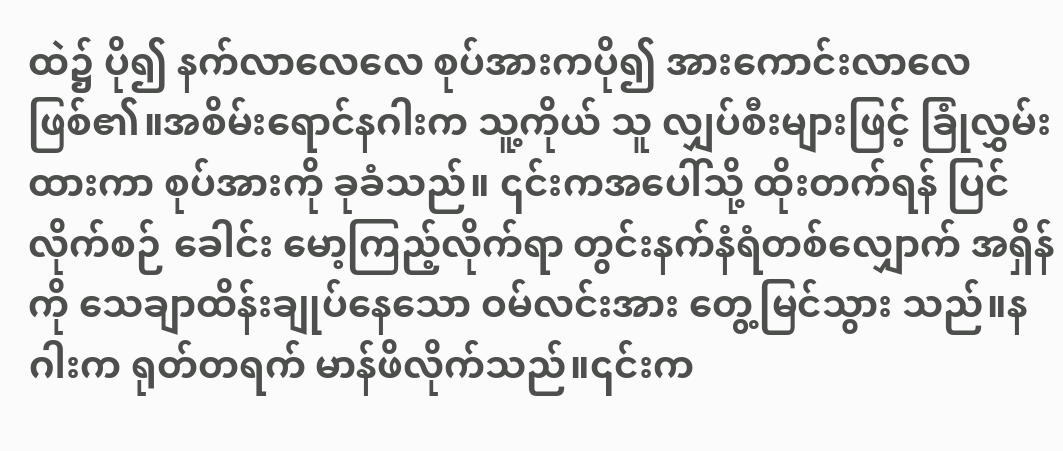ထဲ၌ ပို၍ နက်လာလေလေ စုပ်အားကပို၍ အားကောင်းလာလေ ဖြစ်၏။အစိမ်းရောင်နဂါးက သူ့ကိုယ် သူ လျှပ်စီးများဖြင့် ခြုံလွှမ်းထားကာ စုပ်အားကို ခုခံသည်။ ၎င်းကအပေါ်သို့ ထိုးတက်ရန် ပြင်လိုက်စဉ် ခေါင်း မော့ကြည့်လိုက်ရာ တွင်းနက်နံရံတစ်လျှောက် အရှိန်ကို သေချာထိန်းချုပ်နေသော ဝမ်လင်းအား တွေ့မြင်သွား သည်။နဂါးက ရုတ်တရက် မာန်ဖိလိုက်သည်။၎င်းက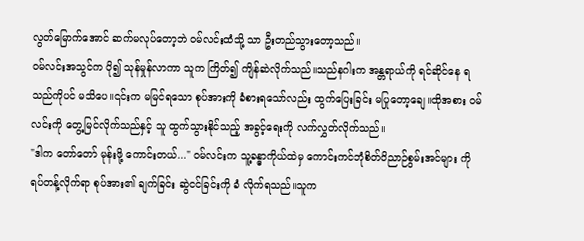လွတ်မြောက်အောင် ဆက်မလုပ်တော့ဘဲ ဝမ်လင်းထံသို့ သာ ဦးတည်သွားတော့သည်။
ဝမ်လင်းအသွင်က ပို၍ သုန်မှုန်လာကာ သူက ကြိတ်၍ ကျိန်ဆဲလိုက်သည်။သည်နဂါးက အန္တရာယ်ကို ရင်ဆိုင်နေ ရသည်ကိုပင် မသိပေ။၎င်းက မမြင်ရသော စုပ်အားကို ခံစားရသော်လည်း ထွက်ပြေးခြင်း မပြုတော့ချေ။ထိုအစား ဝမ်လင်းကို တွေ့မြင်လိုက်သည်နှင့် သူ ထွက်သွားနိုင်သည့် အခွင့်ရေးကို လက်လွှတ်လိုက်သည်။
"ဒါက တော်တော် မုန်းဖို့ ကောင်းတယ်..." ဝမ်လင်းက သူ့ခန္ဓာကိုယ်ထဲမှ ကောင်းကင်ဘုံစိတ်ဝိညာဉ်စွမ်းအင်များ ကို ရပ်တန့်လိုက်ရာ စုပ်အား၏ ချက်ခြင်း ဆွဲငင်ခြင်းကို ခံ လိုက်ရသည်။သူက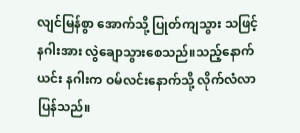လျင်မြန်စွာ အောက်သို့ ပြုတ်ကျသွား သဖြင့် နဂါးအား လွဲချောသွားစေသည်။သည့်နောက် ယင်း နဂါးက ဝမ်လင်းနောက်သို့ လိုက်လံလာပြန်သည်။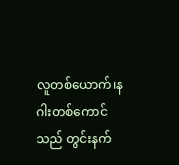လူတစ်ယောက်၊နဂါးတစ်ကောင်သည် တွင်းနက်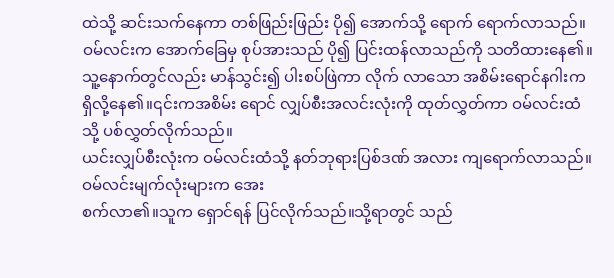ထဲသို့ ဆင်းသက်နေကာ တစ်ဖြည်းဖြည်း ပို၍ အောက်သို့ ရောက် ရောက်လာသည်။ဝမ်လင်းက အောက်ခြေမှ စုပ်အားသည် ပို၍ ပြင်းထန်လာသည်ကို သတိထားနေ၏။
သူ့နောက်တွင်လည်း မာန်သွင်း၍ ပါးစပ်ဖြဲကာ လိုက် လာသော အစိမ်းရောင်နဂါးက ရှိလို့နေ၏။၎င်းကအစိမ်း ရောင် လျှပ်စီးအလင်းလုံးကို ထုတ်လွှတ်ကာ ဝမ်လင်းထံသို့ ပစ်လွှတ်လိုက်သည်။
ယင်းလျှပ်စီးလုံးက ဝမ်လင်းထံသို့ နတ်ဘုရားပြစ်ဒဏ် အလား ကျရောက်လာသည်။ဝမ်လင်းမျက်လုံးများက အေး
စက်လာ၏။သူက ရှောင်ရန် ပြင်လိုက်သည်။သို့ရာတွင် သည်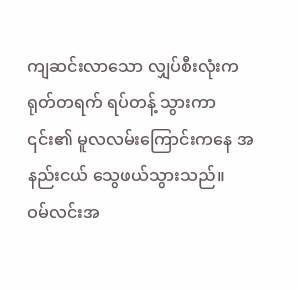ကျဆင်းလာသော လျှပ်စီးလုံးက ရုတ်တရက် ရပ်တန့် သွားကာ ၎င်း၏ မူလလမ်းကြောင်းကနေ အနည်းငယ် သွေဖယ်သွားသည်။
ဝမ်လင်းအ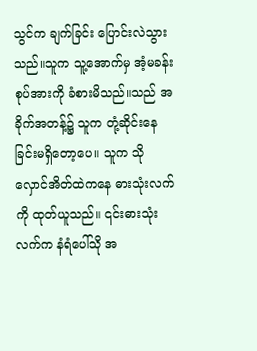သွင်က ချက်ခြင်း ပြောင်းလဲသွားသည်။သူက သူ့အောက်မှ အံ့မခန်းစုပ်အားကို ခံစားမိသည်။သည် အခိုက်အတန့်၌ သူက တုံ့ဆိုင်းနေခြင်းမရှိတော့ပေ။ သူက သိုလှောင်အိတ်ထဲကနေ ဓားသုံးလက်ကို ထုတ်ယူသည်။ ၎င်းဓားသုံးလက်က နံရံပေါ်သို အ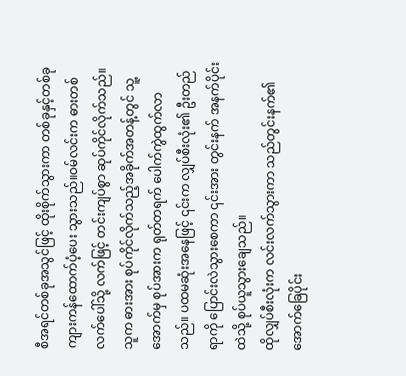စီအရင်တစ်ခုအသွင်ဖြင့် ထိုးစိုက်သွားကာ တစ်ခုနှင့်တစ်ခု ကျားကန်ထောက်ပံ့ပေး သွားသည်။ဝမ်လင်းက ဓားတစ်လက်ပေါ်သို့ လက်ဖြင့် တင်းကျပ်စွာ ဆုပ်ကိုင်လိုက်သည်။
သူက ဓားအား စုပ်ကိုင်လိုက်သည့်အခိုက်အတန့်တွင် သူ့ အောက်မှ စုပ်အားက ရုတ်တရက် ပေါက်ကွဲထွက်လာ သည်။ ပထမဆုံးအနေဖြင့် ၎င်းက လျှပ်စီးလုံး၏ ဦးတည်ရာကို ပြောင်းလဲသွားစေကာ ၎င်းအား တွင်းနက် အနက်ပိုင်းထဲသို့ စုပ်ယူသွားချေသည်။
ထိုလျှပ်စီးလုံးက လင်းလက်သွားကာ သည်တွင်းနက်၏ အောက်ခြေပိုင်း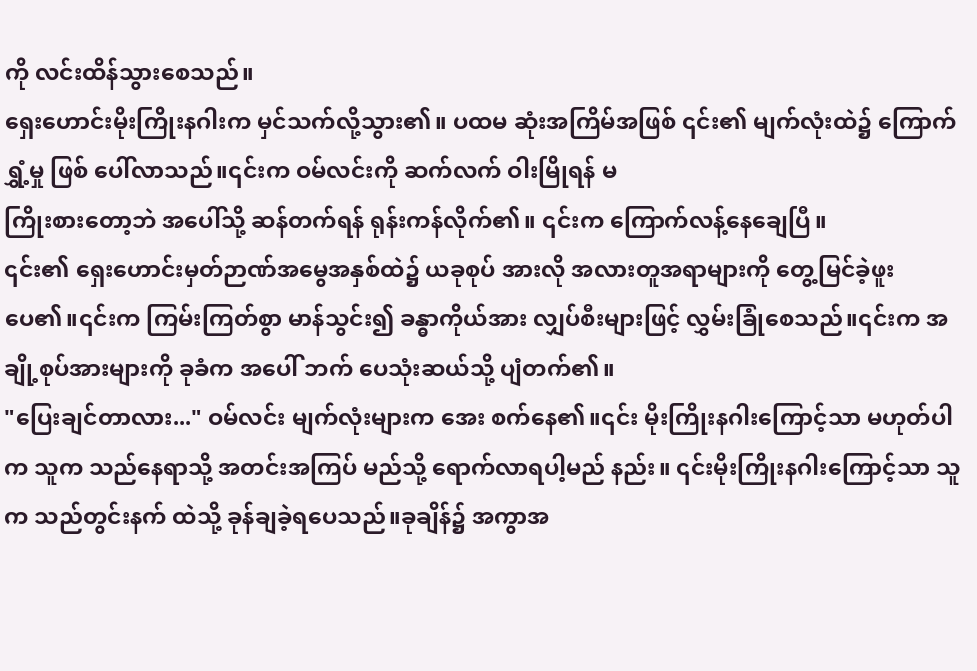ကို လင်းထိန်သွားစေသည်။
ရှေးဟောင်းမိုးကြိုးနဂါးက မှင်သက်လို့သွား၏။ ပထမ ဆုံးအကြိမ်အဖြစ် ၎င်း၏ မျက်လုံးထဲ၌ ကြောက်ရွှံ့မှု ဖြစ် ပေါ်လာသည်။၎င်းက ဝမ်လင်းကို ဆက်လက် ဝါးမြိုရန် မ
ကြိုးစားတော့ဘဲ အပေါ်သို့ ဆန်တက်ရန် ရုန်းကန်လိုက်၏။ ၎င်းက ကြောက်လန့်နေချေပြီ။
၎င်း၏ ရှေးဟောင်းမှတ်ဉာဏ်အမွေအနှစ်ထဲ၌ ယခုစုပ် အားလို အလားတူအရာများကို တွေ့မြင်ခဲ့ဖူးပေ၏။၎င်းက ကြမ်းကြတ်စွာ မာန်သွင်း၍ ခန္ဓာကိုယ်အား လျှပ်စီးများဖြင့် လွှမ်းခြုံစေသည်။၎င်းက အချို့စုပ်အားများကို ခုခံက အပေါ် ဘက် ပေသုံးဆယ်သို့ ပျံတက်၏။
"ပြေးချင်တာလား..." ဝမ်လင်း မျက်လုံးများက အေး စက်နေ၏။၎င်း မိုးကြိုးနဂါးကြောင့်သာ မဟုတ်ပါက သူက သည်နေရာသို့ အတင်းအကြပ် မည်သို့ ရောက်လာရပါ့မည် နည်း။ ၎င်းမိုးကြိုးနဂါးကြောင့်သာ သူက သည်တွင်းနက် ထဲသို့ ခုန်ချခဲ့ရပေသည်။ခုချိန်၌ အကွာအ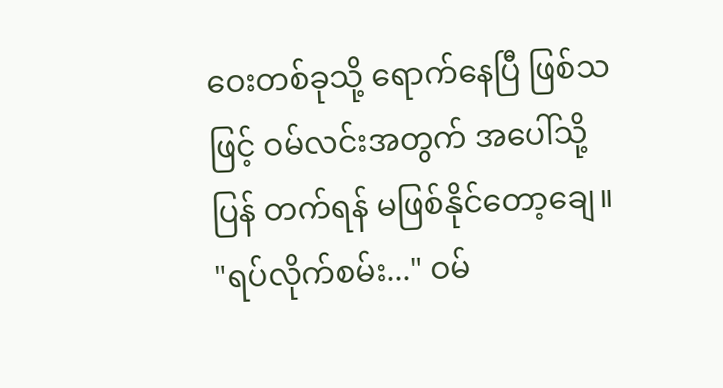ဝေးတစ်ခုသို့ ရောက်နေပြီ ဖြစ်သဖြင့် ဝမ်လင်းအတွက် အပေါ်သို့ ပြန် တက်ရန် မဖြစ်နိုင်တော့ချေ။
"ရပ်လိုက်စမ်း..." ဝမ်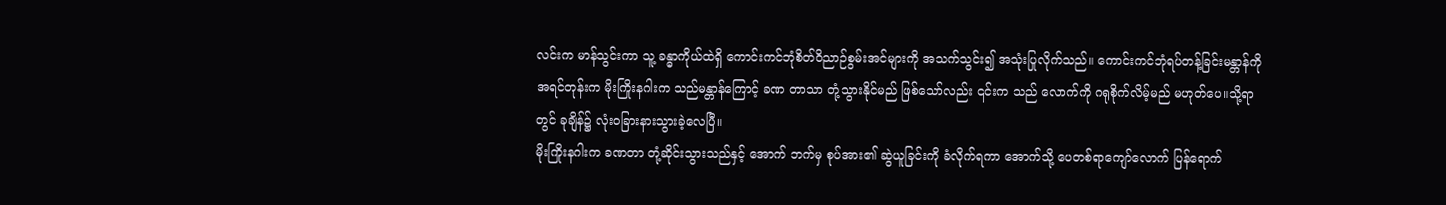လင်းက မာန်သွင်းကာ သူ့ ခန္ဓာကိုယ်ထဲရှိ ကောင်းကင်ဘုံစိတ်ဝိညာဉ်စွမ်းအင်များကို အသက်သွင်း၍ အသုံးပြုလိုက်သည်။ ကောင်းကင်ဘုံရပ်တန့်ခြင်းမန္တာန်ကို
အရင်တုန်းက မိုးကြိုးနဂါးက သည်မန္တာန်ကြောင့် ခဏ တာသာ တုံ့သွားနိုင်မည် ဖြစ်သော်လည်း ၎င်းက သည် လောက်ကို ဂရုစိုက်လိမ့်မည် မဟုတ်ပေ။သို့ရာတွင် ခုချိန်၌ လုံးဝခြားနားသွားခဲ့လေပြီ။
မိုးကြိုးနဂါးက ခဏတာ တုံ့ဆိုင်းသွားသည်နှင့် အောက် ဘက်မှ စုပ်အား၏ ဆွဲယူခြင်းကို ခံလိုက်ရကာ အောက်သို့ ပေတစ်ရာကျော်လောက် ပြန်ရောက်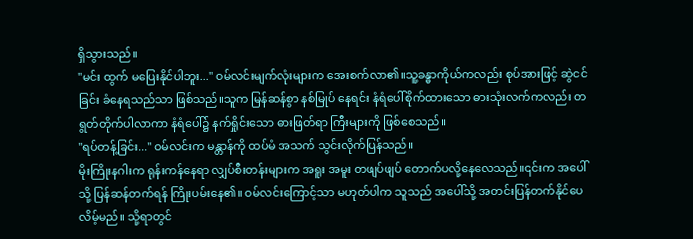ရှိသွားသည်။
"မင်း ထွက် မပြေးနိုင်ပါဘူး..." ဝမ်လင်းမျက်လုံးများက အေးစက်လာ၏။သူ့ခန္ဓာကိုယ်ကလည်း စုပ်အားဖြင့် ဆွဲငင် ခြင်း ခံနေရသည်သာ ဖြစ်သည်။သူက မြန်ဆန်စွာ နစ်မြုပ် နေရင်း နံရံပေါ်စိုက်ထားသော ဓားသုံးလက်ကလည်း တ ရွတ်တိုက်ပါလာကာ နံရံပေါ်၌ နက်ရှိုင်းသော ဓားဖြတ်ရာ ကြီးများကို ဖြစ်စေသည်။
"ရပ်တန့်ခြင်း..." ဝမ်လင်းက မန္တာန်ကို ထပ်မံ အသက် သွင်းလိုက်ပြန်သည်။
မိုးကြိုးနဂါးက ရုန်းကန်နေရာ လျှပ်စီးတန်းများက အရူး အမူး တဖျပ်ဖျပ် တောက်ပလို့နေလေသည်။၎င်းက အပေါ် သို့ ပြန်ဆန်တက်ရန် ကြိုးပမ်းနေ၏။ ဝမ်လင်းကြောင့်သာ မဟုတ်ပါက သူသည် အပေါ်သို့ အတင်းပြန်တက်နိုင်ပေ လိမ့်မည်။ သို့ရာတွင်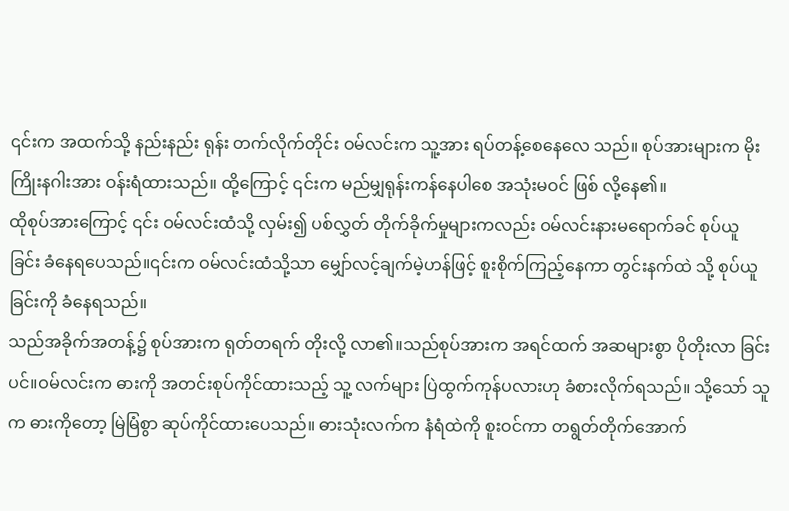၎င်းက အထက်သို့ နည်းနည်း ရုန်း တက်လိုက်တိုင်း ဝမ်လင်းက သူ့အား ရပ်တန့်စေနေလေ သည်။ စုပ်အားများက မိုးကြိုးနဂါးအား ဝန်းရံထားသည်။ ထို့ကြောင့် ၎င်းက မည်မျှရုန်းကန်နေပါစေ အသုံးမဝင် ဖြစ် လို့နေ၏။
ထိုစုပ်အားကြောင့် ၎င်း ဝမ်လင်းထံသို့ လှမ်း၍ ပစ်လွှတ် တိုက်ခိုက်မှုများကလည်း ဝမ်လင်းနားမရောက်ခင် စုပ်ယူ
ခြင်း ခံနေရပေသည်။၎င်းက ဝမ်လင်းထံသို့သာ မျှော်လင့်ချက်မဲ့ဟန်ဖြင့် စူးစိုက်ကြည့်နေကာ တွင်းနက်ထဲ သို့ စုပ်ယူခြင်းကို ခံနေရသည်။
သည်အခိုက်အတန့်၌ စုပ်အားက ရုတ်တရက် တိုးလို့ လာ၏။သည်စုပ်အားက အရင်ထက် အဆများစွာ ပိုတိုးလာ ခြင်းပင်။ဝမ်လင်းက ဓားကို အတင်းစုပ်ကိုင်ထားသည့် သူ့ လက်များ ပြဲထွက်ကုန်ပလားဟု ခံစားလိုက်ရသည်။ သို့သော် သူက ဓားကိုတော့ မြဲမြံစွာ ဆုပ်ကိုင်ထားပေသည်။ ဓားသုံးလက်က နံရံထဲကို စူးဝင်ကာ တရွတ်တိုက်အောက်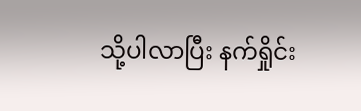သို့ပါလာပြီး နက်ရှိုင်း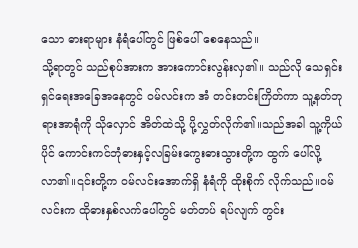သော ဓားရာများ နံရံပေါ်တွင် ဖြစ်ပေါ် စေနေသည်။
သို့ရာတွင် သည်စုပ်အားက အားကောင်းလွန်းလှ၏။ သည်လို သေရှင်းရှင်ရေးအခြေအနေတွင် ဝမ်လင်းက အံ တင်းတင်းကြိတ်ကာ သူ့နတ်ဘုရားအာရုံကို သိုလှောင် အိတ်ထဲသို့ ပို့လွှတ်လိုက်၏။သည်အခါ သူ့ကိုယ်ပိုင် ကောင်းကင်ဘုံဓားနှင့်လခြမ်းကွေးဓားသွားတို့က ထွက် ပေါ်လို့လာ၏။၎င်းတို့က ဝမ်လင်းအောက်ရှိ နံရံကို ထိုးစိုက် လိုက်သည်။ဝမ်လင်းက ထိုဓားနှစ်လက်ပေါ်တွင် မတ်တပ် ရပ်လျက် တွင်း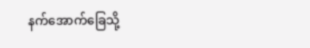နက်အောက်ခြေသို့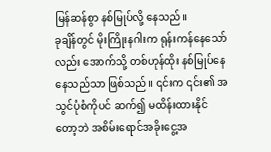မြန်ဆန်စွာ နစ်မြုပ်လို့ နေသည်။
ခုချိန်တွင် မိုးကြိုးနဂါးက ရုန်းကန်နေသော်လည်း အောက်သို့ တစ်ဟုန်ထိုး နစ်မြုပ်နေနေသည်သာ ဖြစ်သည်။ ၎င်းက ၎င်း၏ အသွင်ပုံစံကိုပင် ဆက်၍ မထိန်းထားနိုင်
တော့ဘဲ အစိမ်းရောင်အခိုးငွေ့အ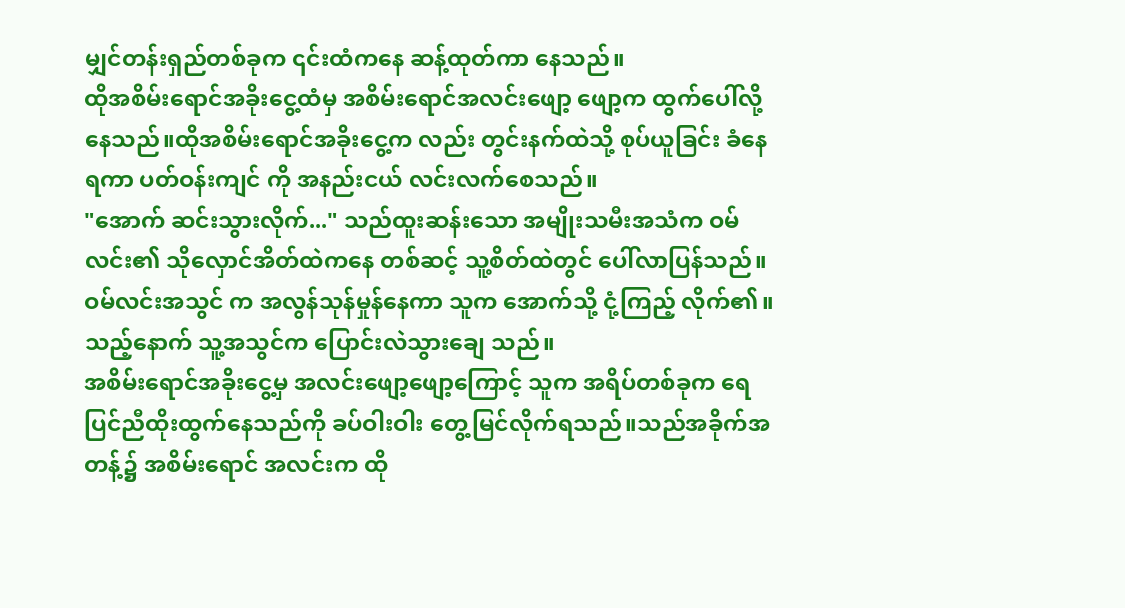မျှင်တန်းရှည်တစ်ခုက ၎င်းထံကနေ ဆန့်ထုတ်ကာ နေသည်။
ထိုအစိမ်းရောင်အခိုးငွေ့ထံမှ အစိမ်းရောင်အလင်းဖျော့ ဖျော့က ထွက်ပေါ်လို့နေသည်။ထိုအစိမ်းရောင်အခိုးငွေ့က လည်း တွင်းနက်ထဲသို့ စုပ်ယူခြင်း ခံနေရကာ ပတ်ဝန်းကျင် ကို အနည်းငယ် လင်းလက်စေသည်။
"အောက် ဆင်းသွားလိုက်..." သည်ထူးဆန်းသော အမျိုးသမီးအသံက ဝမ်လင်း၏ သိုလှောင်အိတ်ထဲကနေ တစ်ဆင့် သူ့စိတ်ထဲတွင် ပေါ်လာပြန်သည်။ဝမ်လင်းအသွင် က အလွန်သုန်မှုန်နေကာ သူက အောက်သို့ ငုံ့ကြည့် လိုက်၏။သည့်နောက် သူ့အသွင်က ပြောင်းလဲသွားချေ သည်။
အစိမ်းရောင်အခိုးငွေ့မှ အလင်းဖျော့ဖျော့ကြောင့် သူက အရိပ်တစ်ခုက ရေပြင်ညီထိုးထွက်နေသည်ကို ခပ်ဝါးဝါး တွေ့မြင်လိုက်ရသည်။သည်အခိုက်အတန့်၌ အစိမ်းရောင် အလင်းက ထို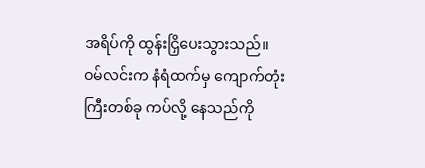အရိပ်ကို ထွန်းငြှိပေးသွားသည်။
ဝမ်လင်းက နံရံထက်မှ ကျောက်တုံးကြီးတစ်ခု ကပ်လို့ နေသည်ကို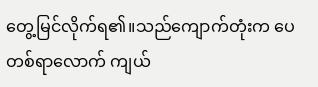တွေ့မြင်လိုက်ရ၏။သည်ကျောက်တုံးက ပေ တစ်ရာလောက် ကျယ်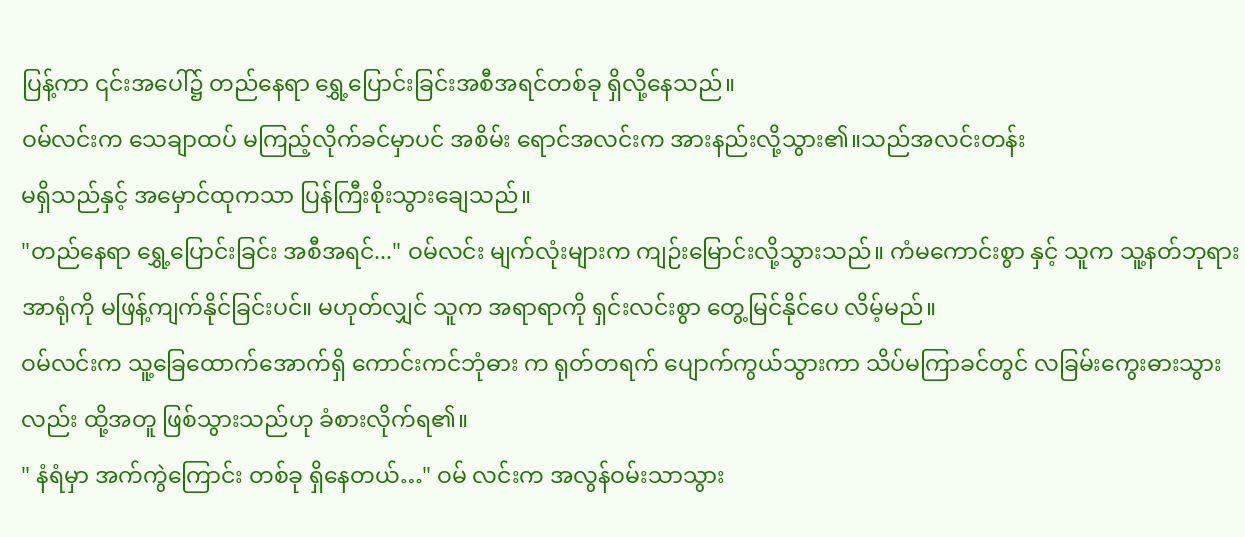ပြန့်ကာ ၎င်းအပေါ်၌ တည်နေရာ ရွှေ့ပြောင်းခြင်းအစီအရင်တစ်ခု ရှိလို့နေသည်။
ဝမ်လင်းက သေချာထပ် မကြည့်လိုက်ခင်မှာပင် အစိမ်း ရောင်အလင်းက အားနည်းလို့သွား၏။သည်အလင်းတန်း
မရှိသည်နှင့် အမှောင်ထုကသာ ပြန်ကြီးစိုးသွားချေသည်။
"တည်နေရာ ရွှေ့ပြောင်းခြင်း အစီအရင်..." ဝမ်လင်း မျက်လုံးများက ကျဉ်းမြောင်းလို့သွားသည်။ ကံမကောင်းစွာ နှင့် သူက သူ့နတ်ဘုရားအာရုံကို မဖြန့်ကျက်နိုင်ခြင်းပင်။ မဟုတ်လျှင် သူက အရာရာကို ရှင်းလင်းစွာ တွေ့မြင်နိုင်ပေ လိမ့်မည်။
ဝမ်လင်းက သူ့ခြေထောက်အောက်ရှိ ကောင်းကင်ဘုံဓား က ရုတ်တရက် ပျောက်ကွယ်သွားကာ သိပ်မကြာခင်တွင် လခြမ်းကွေးဓားသွားလည်း ထို့အတူ ဖြစ်သွားသည်ဟု ခံစားလိုက်ရ၏။
" နံရံမှာ အက်ကွဲကြောင်း တစ်ခု ရှိနေတယ်…" ဝမ် လင်းက အလွန်ဝမ်းသာသွား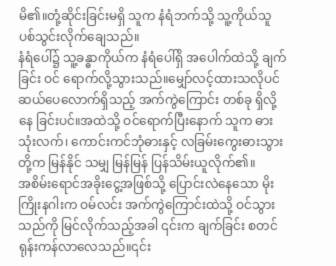မိ၏။တုံ့ဆိုင်းခြင်းမရှိ သူက နံရံဘက်သို့ သူ့ကိုယ်သူ ပစ်သွင်းလိုက်ချေသည်။
နံရံပေါ်၌ သူ့ခန္ဓာကိုယ်က နံရံပေါ်ရှိ အပေါက်ထဲသို့ ချက်ခြင်း ဝင် ရောက်လို့သွားသည်။မျှော်လင့်ထားသလိုပင် ဆယ်ပေလောက်ရှိသည့် အက်ကွဲကြောင်း တစ်ခု ရှိလို့နေ ခြင်းပင်။အထဲသို့ ဝင်ရောက်ပြီးနောက် သူက ဓားသုံးလက်၊ ကောင်းကင်ဘုံဓားနှင့် လခြမ်းကွေးဓားသွားတို့က မြန်နိုင် သမျှ မြန်မြန် ပြန်သိမ်းယူလိုက်၏။
အစိမ်းရောင်အခိုးငွေ့အဖြစ်သို့ ပြောင်းလဲနေသော မိုးကြိုးနဂါးက ဝမ်လင်း အက်ကွဲကြောင်းထဲသို့ ဝင်သွား သည်ကို မြင်လိုက်သည့်အခါ ၎င်းက ချက်ခြင်း စတင်
ရုန်းကန်လာလေသည်။၎င်း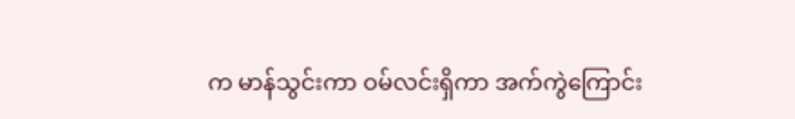က မာန်သွင်းကာ ဝမ်လင်းရှိကာ အက်ကွဲကြောင်း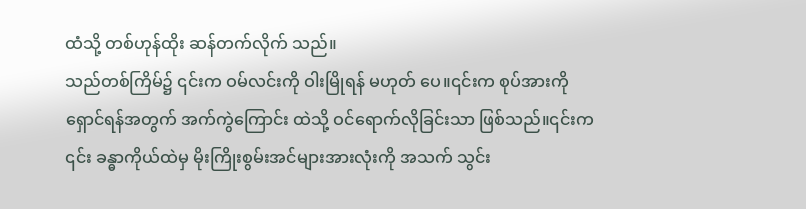ထံသို့ တစ်ဟုန်ထိုး ဆန်တက်လိုက် သည်။
သည်တစ်ကြိမ်၌ ၎င်းက ဝမ်လင်းကို ဝါးမြိုရန် မဟုတ် ပေ။၎င်းက စုပ်အားကို ရှောင်ရန်အတွက် အက်ကွဲကြောင်း ထဲသို့ ဝင်ရောက်လိုခြင်းသာ ဖြစ်သည်။၎င်းက ၎င်း ခန္ဓာကိုယ်ထဲမှ မိုးကြိုးစွမ်းအင်များအားလုံးကို အသက် သွင်း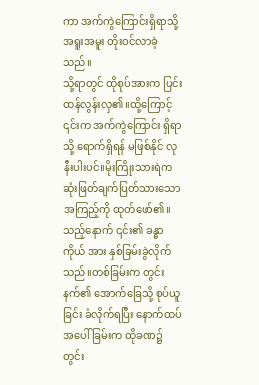ကာ အက်ကွဲကြောင်းရှိရာသို့ အရူးအမူး တိုးဝင်လာခဲ့ သည်။
သို့ရာတွင် ထိုစုပ်အားက ပြင်းထန်လွန်းလှ၏။ထို့ကြောင့် ၎င်းက အက်ကွဲကြောင်း ရှိရာသို့ ရောက်ရှိရန် မဖြစ်နိုင် လုနီးပါးပင်။မိုးကြိုးသားရဲက ဆုံးဖြတ်ချက်ပြတ်သားသော အကြည့်ကို ထုတ်ဖော်၏။သည့်နောက် ၎င်း၏ ခန္ဓာကိုယ် အား နှစ်ခြမ်းခွဲလိုက်သည်။တစ်ခြမ်းက တွင်းနက်၏ အောက်ခြေသို့ စုပ်ယူခြင်း ခံလိုက်ရပြီး နောက်ထပ် အပေါ် ခြမ်းက ထိုခဏ၌ တွင်း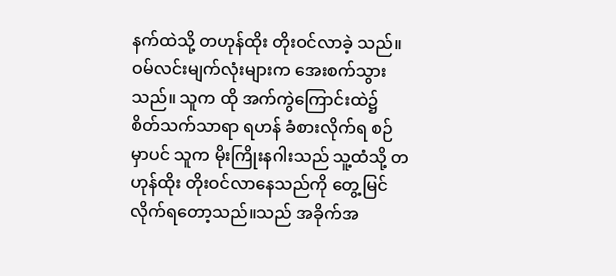နက်ထဲသို့ တဟုန်ထိုး တိုးဝင်လာခဲ့ သည်။
ဝမ်လင်းမျက်လုံးများက အေးစက်သွားသည်။ သူက ထို အက်ကွဲကြောင်းထဲ၌ စိတ်သက်သာရာ ရဟန် ခံစားလိုက်ရ စဉ်မှာပင် သူက မိုးကြိုးနဂါးသည် သူ့ထံသို့ တဟုန်ထိုး တိုးဝင်လာနေသည်ကို တွေ့မြင်လိုက်ရတော့သည်။သည် အခိုက်အ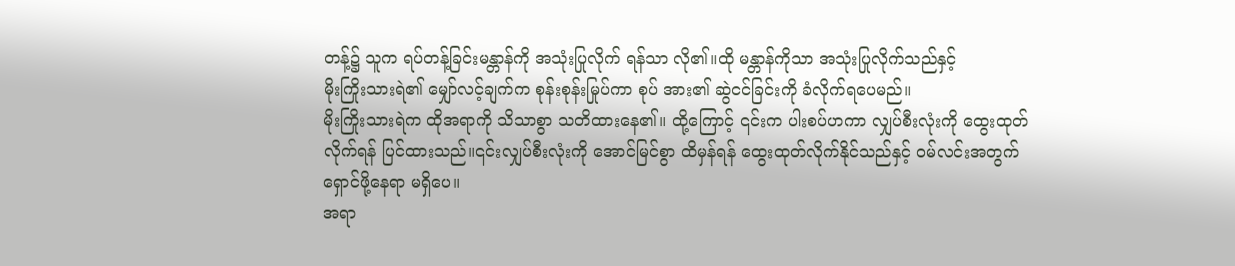တန့်၌ သူက ရပ်တန့်ခြင်းမန္တာန်ကို အသုံးပြုလိုက် ရန်သာ လို၏။ထို မန္တာန်ကိုသာ အသုံးပြုလိုက်သည်နှင့်
မိုးကြိုးသားရဲ၏ မျှော်လင့်ချက်က စုန်းစုန်းမြုပ်ကာ စုပ် အား၏ ဆွဲငင်ခြင်းကို ခံလိုက်ရပေမည်။
မိုးကြိုးသားရဲက ထိုအရာကို သိသာစွာ သတိထားနေ၏။ ထို့ကြောင့် ၎င်းက ပါးစပ်ဟကာ လျှပ်စီးလုံးကို ထွေးထုတ် လိုက်ရန် ပြင်ထားသည်။၎င်းလျှပ်စီးလုံးကို အောင်မြင်စွာ ထိမှန်ရန် ထွေးထုတ်လိုက်နိုင်သည်နှင့် ဝမ်လင်းအတွက် ရှောင်ဖို့နေရာ မရှိပေ။
အရာ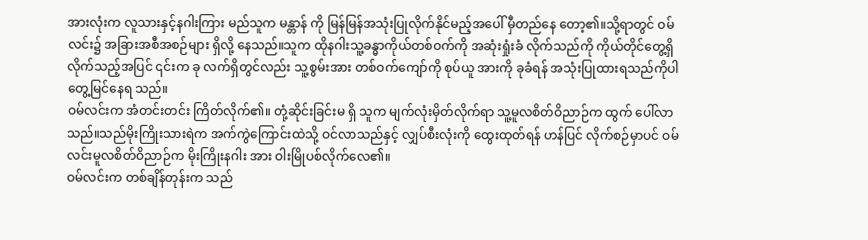အားလုံးက လူသားနှင့်နဂါးကြား မည်သူက မန္တာန် ကို မြန်မြန်အသုံးပြုလိုက်နိုင်မည့်အပေါ် မှီတည်နေ တော့၏။သို့ရာတွင် ဝမ်လင်း၌ အခြားအစီအစဉ်များ ရှိလို့ နေသည်။သူက ထိုနဂါးသူ့ခန္ဓာကိုယ်တစ်ဝက်ကို အဆုံးရှုံးခံ လိုက်သည်ကို ကိုယ်တိုင်တွေ့ရှိလိုက်သည့်အပြင် ၎င်းက ခု လက်ရှိတွင်လည်း သူ့စွမ်းအား တစ်ဝက်ကျော်ကို စုပ်ယူ အားကို ခုခံရန် အသုံးပြုထားရသည်ကိုပါ တွေ့မြင်နေရ သည်။
ဝမ်လင်းက အံတင်းတင်း ကြိတ်လိုက်၏။ တုံ့ဆိုင်းခြင်းမ ရှိ သူက မျက်လုံးမှိတ်လိုက်ရာ သူ့မူလစိတ်ဝိညာဉ်က ထွက် ပေါ်လာသည်။သည်မိုးကြိုးသားရဲက အက်ကွဲကြောင်းထဲသို့ ဝင်လာသည်နှင့် လျှပ်စီးလုံးကို ထွေးထုတ်ရန် ဟန်ပြင် လိုက်စဉ်မှာပင် ဝမ်လင်းမူလစိတ်ဝိညာဉ်က မိုးကြိုးနဂါး အား ဝါးမြိုပစ်လိုက်လေ၏။
ဝမ်လင်းက တစ်ချိန်တုန်းက သည်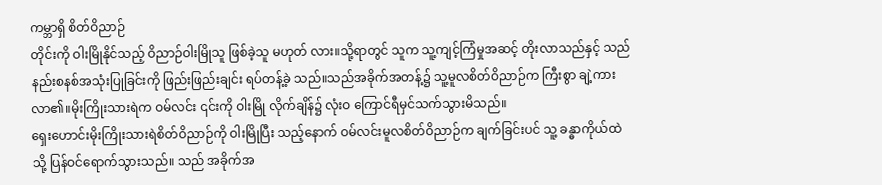ကမ္ဘာရှိ စိတ်ဝိညာဉ်
တိုင်းကို ဝါးမြိုနိုင်သည့် ဝိညာဉ်ဝါးမြိုသူ ဖြစ်ခဲ့သူ မဟုတ် လား။သို့ရာတွင် သူက သူ့ကျင့်ကြံမှုအဆင့် တိုးလာသည်နှင့် သည်နည်းစနစ်အသုံးပြုခြင်းကို ဖြည်းဖြည်းချင်း ရပ်တန့်ခဲ့ သည်။သည်အခိုက်အတန့်၌ သူ့မူလစိတ်ဝိညာဉ်က ကြီးစွာ ချဲ့ကားလာ၏။မိုးကြိုးသားရဲက ဝမ်လင်း ၎င်းကို ဝါးမြို လိုက်ချိန်၌ လုံးဝ ကြောင်ရီမှင်သက်သွားမိသည်။
ရှေးဟောင်းမိုးကြိုးသားရဲစိတ်ဝိညာဉ်ကို ဝါးမြိုပြီး သည့်နောက် ဝမ်လင်းမူလစိတ်ဝိညာဉ်က ချက်ခြင်းပင် သူ့ ခန္ဓာကိုယ်ထဲသို့ ပြန်ဝင်ရောက်သွားသည်။ သည် အခိုက်အ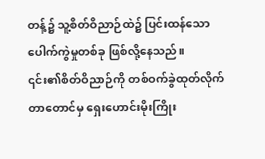တန့်၌ သူ့စိတ်ဝိညာဉ်ထဲ၌ ပြင်းထန်သော ပေါက်ကွဲမှုတစ်ခု ဖြစ်လို့နေသည်။
၎င်း၏စိတ်ဝိညာဉ်ကို တစ်ဝက်ခွဲထုတ်လိုက်တာတောင်မှ ရှေးဟောင်းမိုးကြိုး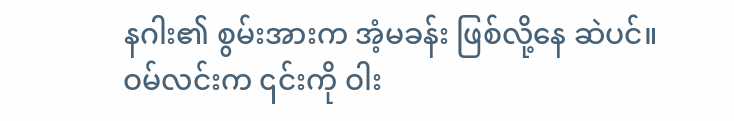နဂါး၏ စွမ်းအားက အံ့မခန်း ဖြစ်လို့နေ ဆဲပင်။ဝမ်လင်းက ၎င်းကို ဝါး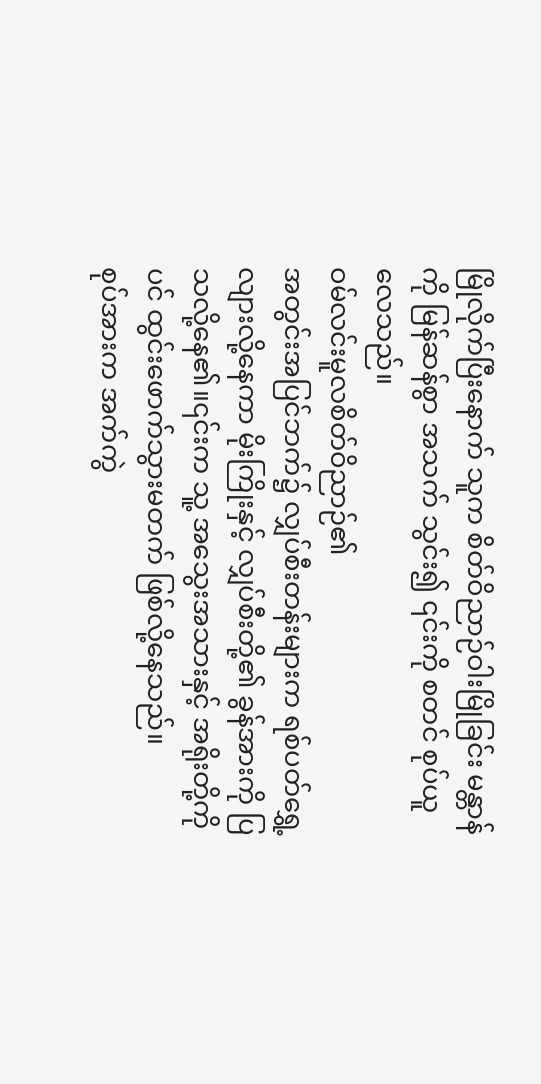မြိုလိုက်ပြီးနောက် သူက စိတ်ဝိညာဉ်ဝါးမြိုခြင်း မန္တာန်ကို မြန်ဆန်စွာ အသက် သွင်း၍ ၎င်းကို စတင် စုပ်ယူလေသည်။
ဝမ်လင်းမူလစိတ်ဝိညာဉ်၏
အတွင်းအပြင်ဘက်၌ လျှပ်စီးတန်းများက ရစ်ပတ်ရွှေ့လျားလို့နေကာ မိုးကြိုးနှင့် လျှပ်စီးတို့၏ ခွန်အားကို ပြသလို့နေ၏။၎င်းက သူ့ အသွေးအသားနှင့် အရိုးတို့ကိုပင် ထွင်းဖောက်သွားမတက် ဖြစ်လို့နေသည်။
စုပ်အားက အက်ကွဲ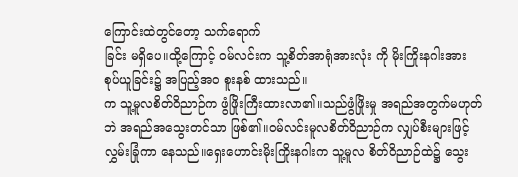ကြောင်းထဲတွင်တော့ သက်ရောက်
ခြင်း မရှိပေ။ထို့ကြောင့် ဝမ်လင်းက သူ့စိတ်အာရုံအားလုံး ကို မိုးကြိုးနဂါးအား စုပ်ယူခြင်း၌ အပြည့်အဝ စူးနစ် ထားသည်။
က သူ့မူလစိတ်ဝိညာဉ်က ဖွံဖြိုးကြီးထားလာ၏။သည်ဖွံဖြိုးမှု အရည်အတွက်မဟုတ်ဘဲ အရည်အသွေးတင်သာ ဖြစ်၏။ဝမ်လင်းမူလစိတ်ဝိညာဉ်က လျှပ်စီးများဖြင့် လွှမ်းခြုံကာ နေသည်။ရှေးဟောင်းမိုးကြိုးနဂါးက သူ့မူလ စိတ်ဝိညာဉ်ထဲ၌ သွေး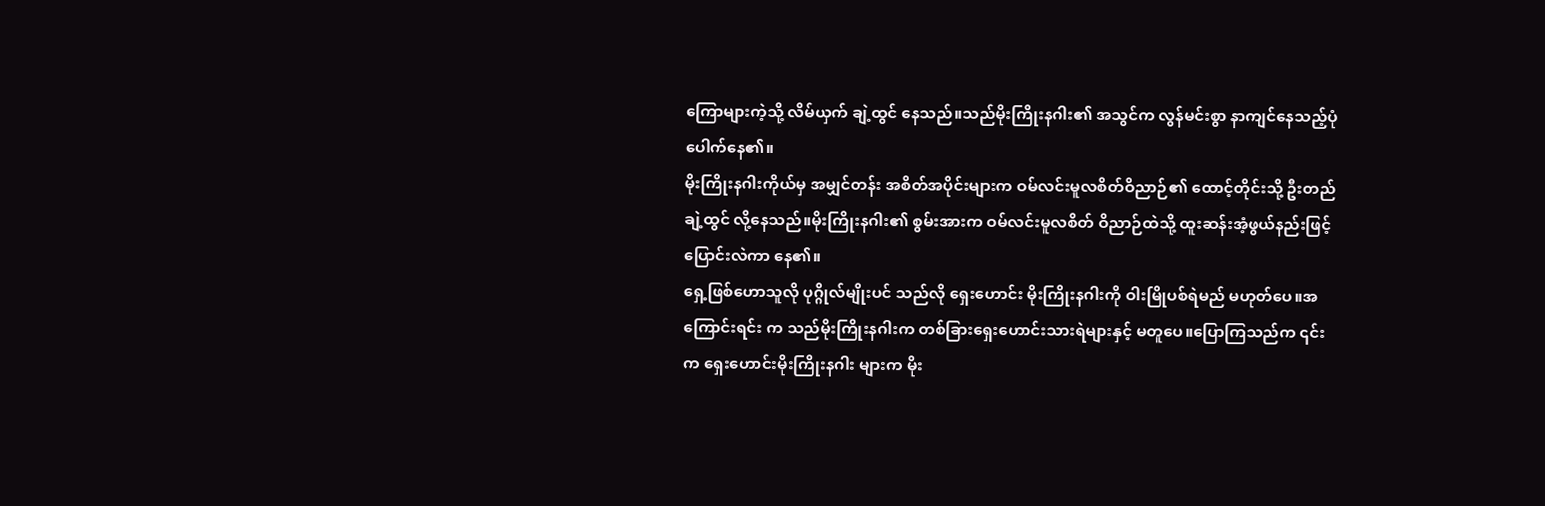ကြောများကဲ့သို့ လိမ်ယှက် ချဲ့ထွင် နေသည်။သည်မိုးကြိုးနဂါး၏ အသွင်က လွန်မင်းစွာ နာကျင်နေသည့်ပုံ ပေါက်နေ၏။
မိုးကြိုးနဂါးကိုယ်မှ အမျှင်တန်း အစိတ်အပိုင်းများက ဝမ်လင်းမူလစိတ်ဝိညာဉ်၏ ထောင့်တိုင်းသို့ ဦးတည် ချဲ့ထွင် လို့နေသည်။မိုးကြိုးနဂါး၏ စွမ်းအားက ဝမ်လင်းမူလစိတ် ဝိညာဉ်ထဲသို့ ထူးဆန်းအံ့ဖွယ်နည်းဖြင့် ပြောင်းလဲကာ နေ၏။
ရှေ့ဖြစ်ဟောသူလို ပုဂ္ဂိုလ်မျိုးပင် သည်လို ရှေးဟောင်း မိုးကြိုးနဂါးကို ဝါးမြိုပစ်ရဲမည် မဟုတ်ပေ။အကြောင်းရင်း က သည်မိုးကြိုးနဂါးက တစ်ခြားရှေးဟောင်းသားရဲများနှင့် မတူပေ။ပြောကြသည်က ၎င်းက ရှေးဟောင်းမိုးကြိုးနဂါး များက မိုး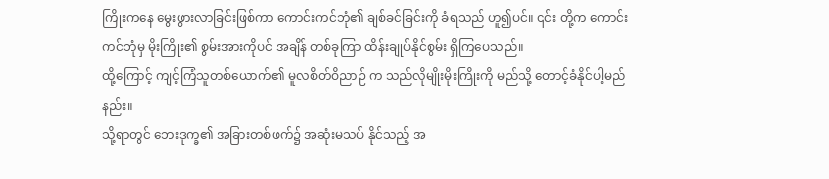ကြိုးကနေ မွေးဖွားလာခြင်းဖြစ်ကာ ကောင်းကင်ဘုံ၏ ချစ်ခင်ခြင်းကို ခံရသည် ဟူ၍ပင်။ ၎င်း တို့က ကောင်းကင်ဘုံမှ မိုးကြိုး၏ စွမ်းအားကိုပင် အချိန် တစ်ခုကြာ ထိန်းချုပ်နိုင်စွမ်း ရှိကြပေသည်။
ထို့ကြောင့် ကျင့်ကြံသူတစ်ယောက်၏ မူလစိတ်ဝိညာဉ် က သည်လိုမျိုးမိုးကြိုးကို မည်သို့ တောင့်ခံနိုင်ပါ့မည်နည်း။
သို့ရာတွင် ဘေးဒုက္ခ၏ အခြားတစ်ဖက်၌ အဆုံးမသပ် နိုင်သည့် အ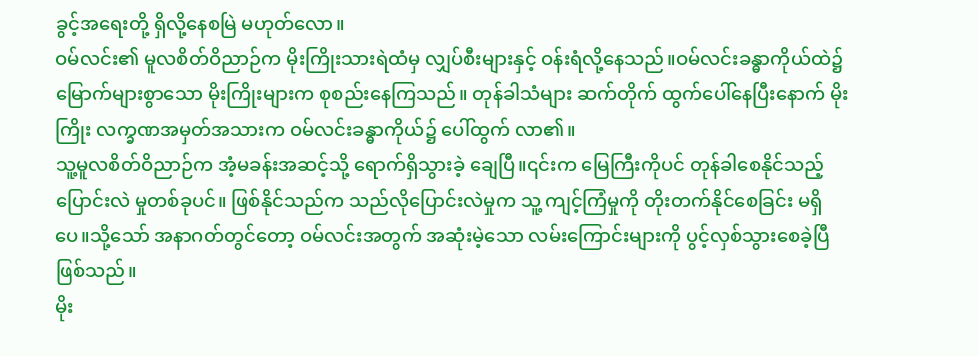ခွင့်အရေးတို့ ရှိလို့နေစမြဲ မဟုတ်လော။
ဝမ်လင်း၏ မူလစိတ်ဝိညာဉ်က မိုးကြိုးသားရဲထံမှ လျှပ်စီးများနှင့် ဝန်းရံလို့နေသည်။ဝမ်လင်းခန္ဓာကိုယ်ထဲ၌ မြောက်များစွာသော မိုးကြိုးများက စုစည်းနေကြသည်။ တုန်ခါသံများ ဆက်တိုက် ထွက်ပေါ်နေပြီးနောက် မိုးကြိုး လက္ခဏအမှတ်အသားက ဝမ်လင်းခန္ဓာကိုယ်၌ ပေါ်ထွက် လာ၏။
သူ့မူလစိတ်ဝိညာဉ်က အံ့မခန်းအဆင့်သို့ ရောက်ရှိသွားခဲ့ ချေပြီ။၎င်းက မြေကြီးကိုပင် တုန်ခါစေနိုင်သည့် ပြောင်းလဲ မှုတစ်ခုပင်။ ဖြစ်နိုင်သည်က သည်လိုပြောင်းလဲမှုက သူ့ ကျင့်ကြံမှုကို တိုးတက်နိုင်စေခြင်း မရှိပေ။သို့သော် အနာဂတ်တွင်တော့ ဝမ်လင်းအတွက် အဆုံးမဲ့သော လမ်းကြောင်းများကို ပွင့်လှစ်သွားစေခဲ့ပြီ ဖြစ်သည်။
မိုး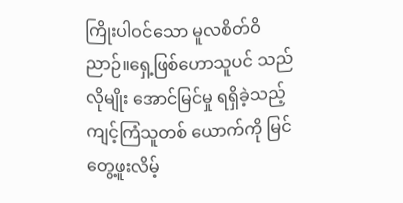ကြိုးပါဝင်သော မူလစိတ်ဝိညာဉ်။ရှေ့ဖြစ်ဟောသူပင် သည်လိုမျိုး အောင်မြင်မှု ရရှိခဲ့သည့် ကျင့်ကြံသူတစ် ယောက်ကို မြင်တွေ့ဖူးလိမ့်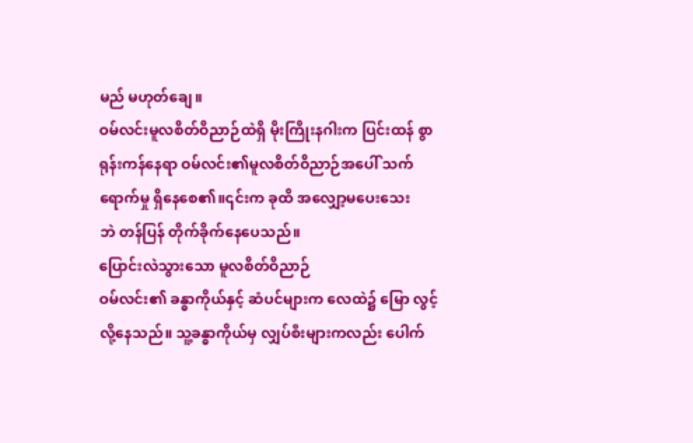မည် မဟုတ်ချေ။
ဝမ်လင်းမူလစိတ်ဝိညာဉ်ထဲရှိ မိုးကြိုးနဂါးက ပြင်းထန် စွာ ရုန်းကန်နေရာ ဝမ်လင်း၏မူလစိတ်ဝိညာဉ်အပေါ် သက်ရောက်မှု ရှိနေစေ၏။၎င်းက ခုထိ အလျှော့မပေးသေး
ဘဲ တန်ပြန် တိုက်ခိုက်နေပေသည်။
ပြောင်းလဲသွားသော မူလစိတ်ဝိညာဉ်
ဝမ်လင်း၏ ခန္ဓာကိုယ်နှင့် ဆံပင်များက လေထဲ၌ မြော လွင့်လို့နေသည်။ သူ့ခန္ဓာကိုယ်မှ လျှပ်စီးများကလည်း ပေါက်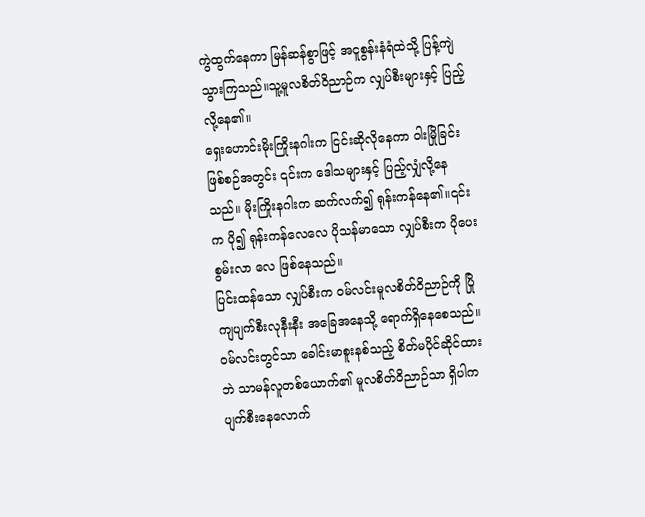ကွဲထွက်နေကာ မြန်ဆန်စွာဖြင့် အငူစွန်းနံရံထဲသို့ ပြန့်ကျဲသွားကြသည်။သူ့မူလစိတ်ဝိညာဉ်က လျှပ်စီးများနှင့် ပြည့်လို့နေ၏။
ရှေးဟောင်းမိုးကြိုးနဂါးက ငြင်းဆိုလိုနေကာ ဝါးမြိုခြင်း ဖြစ်စဉ်အတွင်း ၎င်းက ဒေါသများနှင့် ပြည့်လျှံလို့နေသည်။ မိုးကြိုးနဂါးက ဆက်လက်၍ ရုန်းကန်နေ၏။၎င်းက ပို၍ ရုန်းကန်လေလေ ပိုသန်မာသော လျှပ်စီးက ပိုပေးစွမ်းလာ လေ ဖြစ်နေသည်။
ပြင်းထန်သော လျှပ်စီးက ဝမ်လင်းမူလစိတ်ဝိညာဉ်ကို ပြိုကျပျက်စီးလုနီးနီး အခြေအနေသို့ ရောက်ရှိနေစေသည်။ ဝမ်လင်းတွင်သာ ခေါင်းမာစူးနစ်သည့် စိတ်မပိုင်ဆိုင်ထား ဘဲ သာမန်လူတစ်ယောက်၏ မူလစိတ်ဝိညာဉ်သာ ရှိပါက ပျက်စီးနေလောက်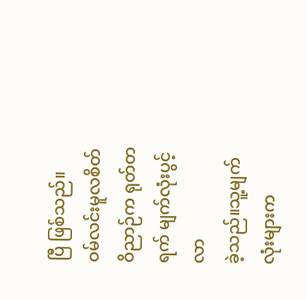ပြီ ဖြစ်သည်။
ဝမ်လင်းမူလစိတ်ဝိညာဉ်က ရုတ်တရက် မျက်လုံးပွင့်လာ
ခဲ့သည်။သူ့မျက်လုံးများက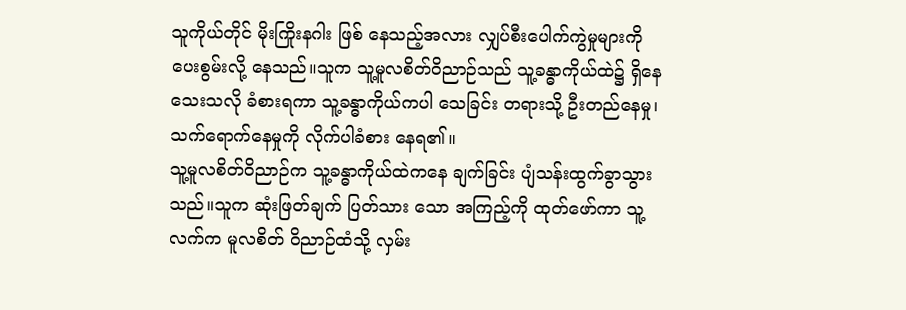သူကိုယ်တိုင် မိုးကြိုးနဂါး ဖြစ် နေသည့်အလား လျှပ်စီးပေါက်ကွဲမှုများကို ပေးစွမ်းလို့ နေသည်။သူက သူ့မူလစိတ်ဝိညာဉ်သည် သူ့ခန္ဓာကိုယ်ထဲ၌ ရှိနေသေးသလို ခံစားရကာ သူ့ခန္ဓာကိုယ်ကပါ သေခြင်း တရားသို့ ဦးတည်နေမှု၊သက်ရောက်နေမှုကို လိုက်ပါခံစား နေရ၏။
သူ့မူလစိတ်ဝိညာဉ်က သူ့ခန္ဓာကိုယ်ထဲကနေ ချက်ခြင်း ပျံသန်းထွက်ခွာသွားသည်။သူက ဆုံးဖြတ်ချက် ပြတ်သား သော အကြည့်ကို ထုတ်ဖော်ကာ သူ့လက်က မူလစိတ် ဝိညာဉ်ထံသို့ လှမ်း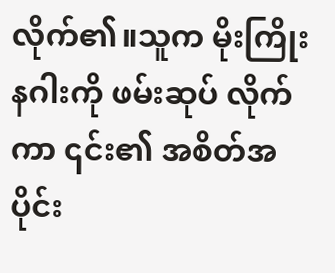လိုက်၏။သူက မိုးကြိုးနဂါးကို ဖမ်းဆုပ် လိုက်ကာ ၎င်း၏ အစိတ်အပိုင်း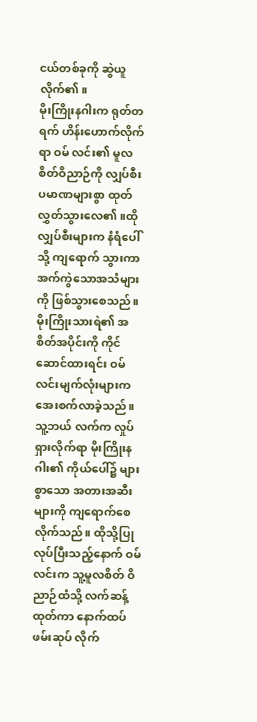ငယ်တစ်ခုကို ဆွဲယူ လိုက်၏။
မိုးကြိုးနဂါးက ရုတ်တရက် ဟိန်းဟောက်လိုက်ရာ ဝမ် လင်း၏ မူလစိတ်ဝိညာဉ်ကို လျှပ်စီးပမာဏများစွာ ထုတ် လွှတ်သွားလေ၏။ထိုလျှပ်စီးများက နံရံပေါ်သို့ ကျရောက် သွားကာ အက်ကွဲသောအသံများကို ဖြစ်သွားစေသည်။
မိုးကြိုးသားရဲ၏ အစိတ်အပိုင်းကို ကိုင်ဆောင်ထားရင်း ဝမ်လင်းမျက်လုံးများက အေးစက်လာခဲ့သည်။သူ့ဘယ် လက်က လှုပ်ရှားလိုက်ရာ မိုးကြိုးနဂါး၏ ကိုယ်ပေါ်၌ များ စွာသော အတားအဆီးများကို ကျရောက်စေလိုက်သည်။ ထိုသို့ပြုလုပ်ပြီးသည့်နောက် ဝမ်လင်းက သူ့မူလစိတ် ဝိညာဉ်ထံသို့ လက်ဆန့်ထုတ်ကာ နောက်ထပ် ဖမ်းဆုပ် လိုက်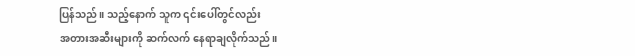ပြန်သည်။ သည့်နောက် သူက ၎င်းပေါ်တွင်လည်း
အတားအဆီးများကို ဆက်လက် နေရာချလိုက်သည်။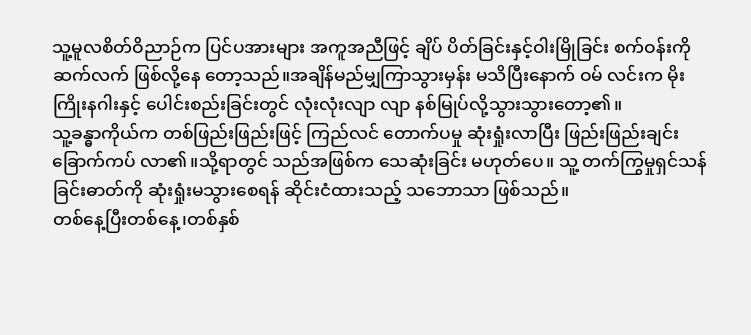သူ့မူလစိတ်ဝိညာဉ်က ပြင်ပအားများ အကူအညီဖြင့် ချိပ် ပိတ်ခြင်းနှင့်ဝါးမြိုခြင်း စက်ဝန်းကို ဆက်လက် ဖြစ်လို့နေ တော့သည်။အချိန်မည်မျှကြာသွားမှန်း မသိပြီးနောက် ဝမ် လင်းက မိုးကြိုးနဂါးနှင့် ပေါင်းစည်းခြင်းတွင် လုံးလုံးလျာ လျာ နစ်မြုပ်လို့သွားသွားတော့၏။
သူ့ခန္ဓာကိုယ်က တစ်ဖြည်းဖြည်းဖြင့် ကြည်လင် တောက်ပမှု ဆုံးရှုံးလာပြီး ဖြည်းဖြည်းချင်း ခြောက်ကပ် လာ၏။သို့ရာတွင် သည်အဖြစ်က သေဆုံးခြင်း မဟုတ်ပေ။ သူ့ တက်ကြွမှုရှင်သန်ခြင်းဓာတ်ကို ဆုံးရှုံးမသွားစေရန် ဆိုင်းငံထားသည့် သဘောသာ ဖြစ်သည်။
တစ်နေ့ပြီးတစ်နေ့၊တစ်နှစ်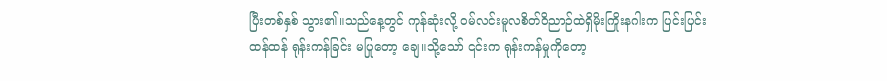ပြီးတစ်နှစ် သွား၏။သည်နေ့တွင် ကုန်ဆုံးလို့ ဝမ်လင်းမူလစိတ်ဝိညာဉ်ထဲရှိမိုးကြိုးနဂါးက ပြင်းပြင်းထန်ထန် ရုန်းကန်ခြင်း မပြုတော့ ချေ။သို့သော် ၎င်းက ရုန်းကန်မှုကိုတော့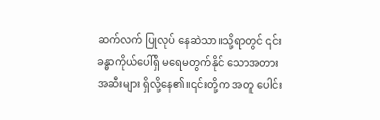ဆက်လက် ပြုလုပ် နေဆဲသာ။သို့ရာတွင် ၎င်းခန္ဓာကိုယ်ပေါ်ရှိ မရေမတွက်နိုင် သောအတားအဆီးများ ရှိလို့နေ၏။၎င်းတို့က အတူ ပေါင်း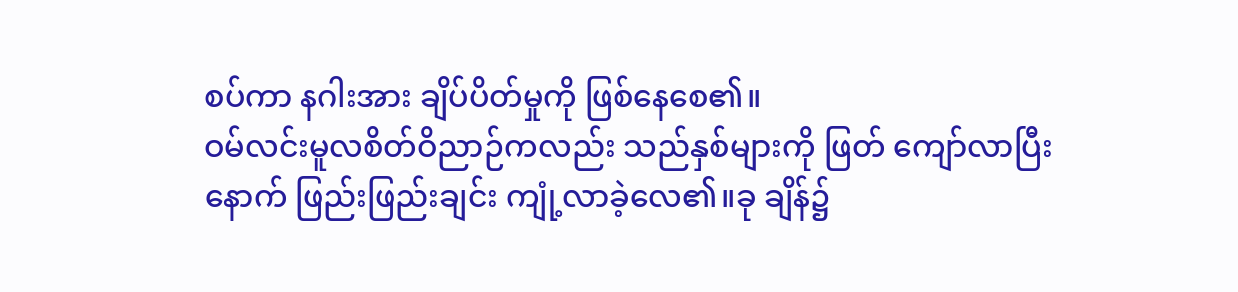စပ်ကာ နဂါးအား ချိပ်ပိတ်မှုကို ဖြစ်နေစေ၏။
ဝမ်လင်းမူလစိတ်ဝိညာဉ်ကလည်း သည်နှစ်များကို ဖြတ် ကျော်လာပြီးနောက် ဖြည်းဖြည်းချင်း ကျုံ့လာခဲ့လေ၏။ခု ချိန်၌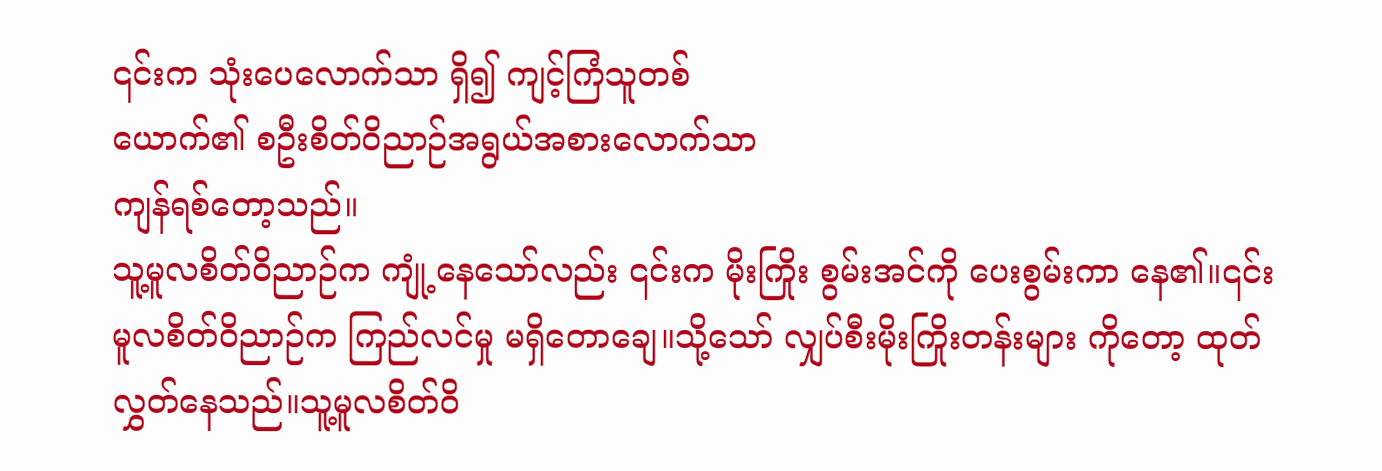၎င်းက သုံးပေလောက်သာ ရှိ၍ ကျင့်ကြံသူတစ်
ယောက်၏ စဦးစိတ်ဝိညာဉ်အရွယ်အစားလောက်သာ
ကျန်ရစ်တော့သည်။
သူ့မူလစိတ်ဝိညာဉ်က ကျုံ့နေသော်လည်း ၎င်းက မိုးကြိုး စွမ်းအင်ကို ပေးစွမ်းကာ နေ၏။၎င်းမူလစိတ်ဝိညာဉ်က ကြည်လင်မှု မရှိတောချေ။သို့သော် လျှပ်စီးမိုးကြိုးတန်းများ ကိုတော့ ထုတ်လွှတ်နေသည်။သူ့မူလစိတ်ဝိ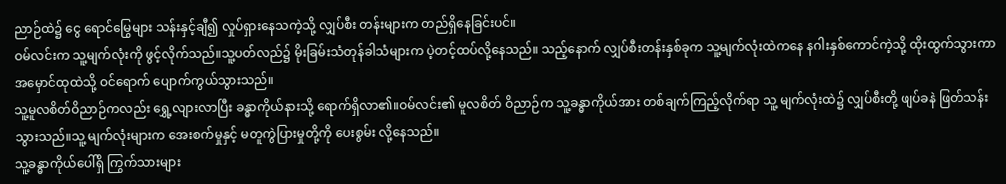ညာဉ်ထဲ၌ ငွေ ရောင်မြွေများ သန်းနှင့်ချီ၍ လှုပ်ရှားနေသကဲ့သို့ လျှပ်စီး တန်းများက တည်ရှိနေခြင်းပင်။
ဝမ်လင်းက သူ့မျက်လုံးကို ဖွင့်လိုက်သည်။သူ့ပတ်လည်၌ မိုးခြမ်းသံတုန်ခါသံများက ပဲ့တင့်ထပ်လို့နေသည်။ သည့်နောက် လျှပ်စီးတန်းနှစ်ခုက သူ့မျက်လုံးထဲကနေ နဂါးနှစ်ကောင်ကဲ့သို့ ထိုးထွက်သွားကာ အမှောင်ထုထဲသို့ ဝင်ရောက် ပျောက်ကွယ်သွားသည်။
သူ့မူလစိတ်ဝိညာဉ်ကလည်း ရွှေ့လျားလာပြီး ခန္ဓာကိုယ်နားသို့ ရောက်ရှိလာ၏။ဝမ်လင်း၏ မူလစိတ် ဝိညာဉ်က သူ့ခန္ဓာကိုယ်အား တစ်ချက်ကြည့်လိုက်ရာ သူ့ မျက်လုံးထဲ၌ လျှပ်စီးတို့ ဖျပ်ခနဲ ဖြတ်သန်းသွားသည်။သူ့ မျက်လုံးများက အေးစက်မှုနှင့် မတူကွဲပြားမှုတို့ကို ပေးစွမ်း လို့နေသည်။
သူ့ခန္ဓာကိုယ်ပေါ်ရှိ ကြွက်သားများ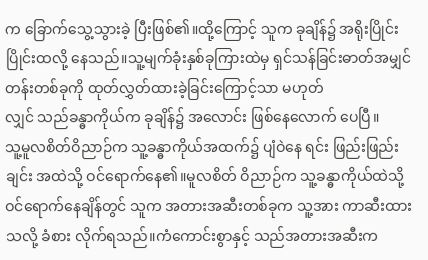က ခြောက်သွေ့သွားခဲ့ ပြီးဖြစ်၏။ထို့ကြောင့် သူက ခုချိန်၌ အရိုးပြိုင်းပြိုင်းထလို့ နေသည်။သူ့မျက်ခုံးနှစ်ခုကြားထဲမှ ရှင်သန်ခြင်းဓာတ်အမျှင် တန်းတစ်ခုကို ထုတ်လွှတ်ထားခဲ့ခြင်းကြောင့်သာ မဟုတ်
လျှင် သည်ခန္ဓာကိုယ်က ခုချိန်၌ အလောင်း ဖြစ်နေလောက် ပေပြီ။
သူ့မူလစိတ်ဝိညာဉ်က သူ့ခန္ဓာကိုယ်အထက်၌ ပျံဝဲနေ ရင်း ဖြည်းဖြည်းချင်း အထဲသို့ ဝင်ရောက်နေ၏။မူလစိတ် ဝိညာဉ်က သူ့ခန္ဓာကိုယ်ထဲသို့ ဝင်ရောက်နေချိန်တွင် သူက အတားအဆီးတစ်ခုက သူ့အား ကာဆီးထားသလို့ ခံစား လိုက်ရသည်။ကံကောင်းစွာနှင့် သည်အတားအဆီးက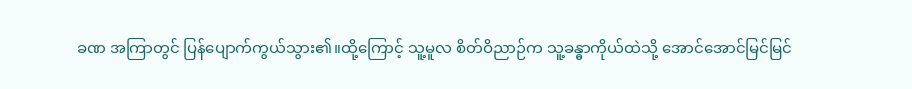ခဏ အကြာတွင် ပြန်ပျောက်ကွယ်သွား၏။ထို့ကြောင့် သူ့မူလ စိတ်ဝိညာဉ်က သူ့ခန္ဓာကိုယ်ထဲသို့ အောင်အောင်မြင်မြင်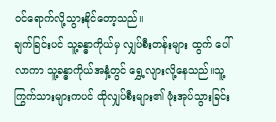ဝင်ရောက်လို့သွားနိုင်တော့သည်။
ချက်ခြင်းပင် သူ့ခန္ဓာကိုယ်မှ လျှပ်စီးတန်းများ ထွက် ပေါ်လာကာ သူ့ခန္ဓာကိုယ်အနှံ့တွင် ရွှေ့လျားလို့နေသည်။သူ့ ကြွက်သားများကပင် ထိုလျှပ်စီးများ၏ ဖုံးအုပ်သွားခြင်း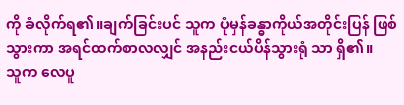ကို ခံလိုက်ရ၏။ချက်ခြင်းပင် သူက ပုံမှန်ခန္ဓာကိုယ်အတိုင်းပြန် ဖြစ်သွားကာ အရင်ထက်စာလလျှင် အနည်းငယ်ပိန်သွားရုံ သာ ရှိ၏။
သူက လေပူ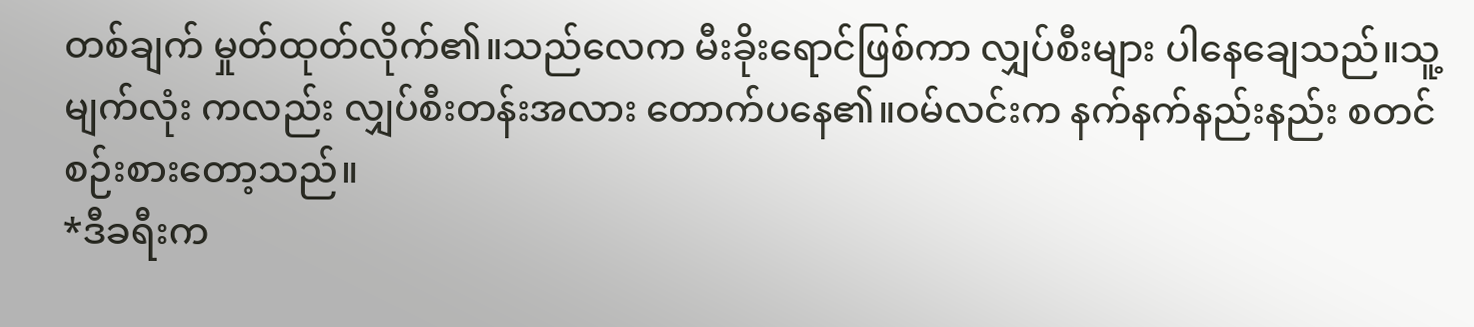တစ်ချက် မှုတ်ထုတ်လိုက်၏။သည်လေက မီးခိုးရောင်ဖြစ်ကာ လျှပ်စီးများ ပါနေချေသည်။သူ့မျက်လုံး ကလည်း လျှပ်စီးတန်းအလား တောက်ပနေ၏။ဝမ်လင်းက နက်နက်နည်းနည်း စတင် စဉ်းစားတော့သည်။
*ဒီခရီးက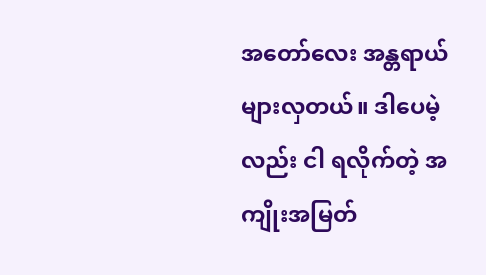အတော်လေး အန္တရာယ်များလှတယ်။ ဒါပေမဲ့ လည်း ငါ ရလိုက်တဲ့ အကျိုးအမြတ်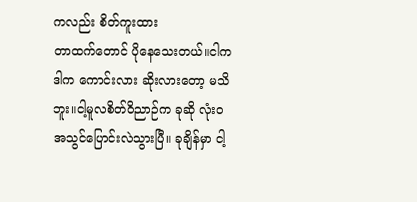ကလည်း စိတ်ကူးထား
တာထက်တောင် ပိုနေသေးတယ်။ငါက ဒါက ကောင်းလား ဆိုးလားတော့ မသိဘူး။ငါ့မူလစိတ်ဝိညာဉ်က ခုဆို လုံးဝ အသွင်ပြောင်းလဲသွားပြီ။ ခုချိန်မှာ ငါ့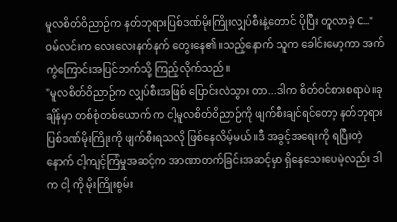မူလစိတ်ဝိညာဉ်က နတ်ဘုရားပြစ်ဒဏ်မိုးကြိုးလျှပ်စီးနဲ့တောင် ပိုပြီး တူလာခဲ့ C..."
ဝမ်လင်းက လေးလေးနက်နက် တွေးနေ၏။သည့်နောက် သူက ခေါင်းမော့ကာ အက်ကွဲကြောင်းအပြင်ဘက်သို့ ကြည့်လိုက်သည်။
"မူလစိတ်ဝိညာဉ်က လျှပ်စီးအဖြစ် ပြောင်းလဲသွား တာ...ဒါက စိတ်ဝင်စားစရာပဲ။ခုချိန်မှာ တစ်စုံတစ်ယောက် က ငါ့မူလစိတ်ဝိညာဉ်ကို ဖျက်စီးချင်ရင်တော့ နတ်ဘုရား ပြစ်ဒဏ်မိုးကြိုးကို ဖျက်စီးရသလို ဖြစ်နေလိမ့်မယ်။ဒီ အခွင့်အရေးကို ရပြီးတဲ့နောက် ငါ့ကျင့်ကြံမှုအဆင့်က အာဏာတက်ခြင်းအဆင့်မှာ ရှိနေသေးပေမဲ့လည်း ဒါက ငါ့ ကို မိုးကြိုးစွမ်း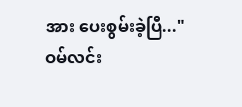အား ပေးစွမ်းခဲ့ပြီ..."
ဝမ်လင်း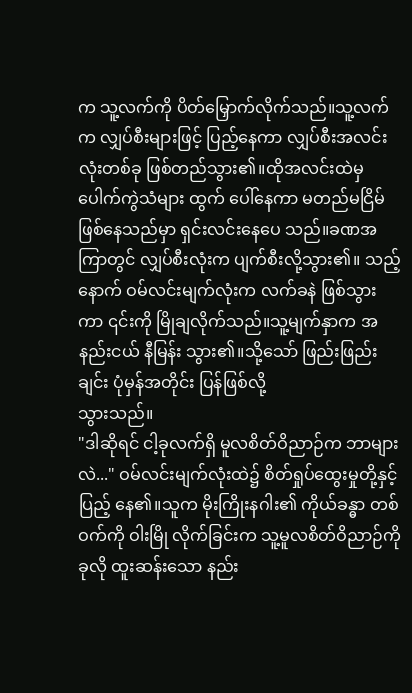က သူ့လက်ကို ပိတ်မြှောက်လိုက်သည်။သူ့လက် က လျှပ်စီးများဖြင့် ပြည့်နေကာ လျှပ်စီးအလင်းလုံးတစ်ခု ဖြစ်တည်သွား၏။ထိုအလင်းထဲမှ ပေါက်ကွဲသံများ ထွက် ပေါ်နေကာ မတည်မငြိမ်ဖြစ်နေသည်မှာ ရှင်းလင်းနေပေ သည်။ခဏအကြာတွင် လျှပ်စီးလုံးက ပျက်စီးလို့သွား၏။ သည့်နောက် ဝမ်လင်းမျက်လုံးက လက်ခနဲ ဖြစ်သွားကာ ၎င်းကို မြိုချလိုက်သည်။သူ့မျက်နှာက အနည်းငယ် နီမြန်း သွား၏။သို့သော် ဖြည်းဖြည်းချင်း ပုံမှန်အတိုင်း ပြန်ဖြစ်လို့
သွားသည်။
"ဒါဆိုရင် ငါ့ခုလက်ရှိ မူလစိတ်ဝိညာဉ်က ဘာများ လဲ..." ဝမ်လင်းမျက်လုံးထဲ၌ စိတ်ရှုပ်ထွေးမှုတို့နှင့် ပြည့် နေ၏။သူက မိုးကြိုးနဂါး၏ ကိုယ်ခန္ဓာ တစ်ဝက်ကို ဝါးမြို လိုက်ခြင်းက သူ့မူလစိတ်ဝိညာဉ်ကို ခုလို ထူးဆန်းသော နည်း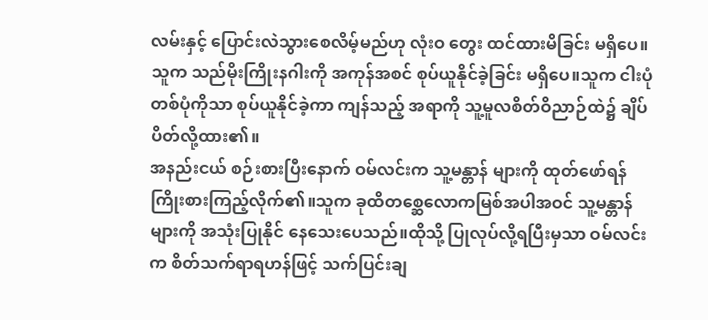လမ်းနှင့် ပြောင်းလဲသွားစေလိမ့်မည်ဟု လုံးဝ တွေး ထင်ထားမိခြင်း မရှိပေ။
သူက သည်မိုးကြိုးနဂါးကို အကုန်အစင် စုပ်ယူနိုင်ခဲ့ခြင်း မရှိပေ။သူက ငါးပုံတစ်ပုံကိုသာ စုပ်ယူနိုင်ခဲ့ကာ ကျန်သည့် အရာကို သူ့မူလစိတ်ဝိညာဉ်ထဲ၌ ချိပ်ပိတ်လို့ထား၏။
အနည်းငယ် စဉ်းစားပြီးနောက် ဝမ်လင်းက သူ့မန္တာန် များကို ထုတ်ဖော်ရန် ကြိုးစားကြည့်လိုက်၏။သူက ခုထိတစ္ဆေလောကမြစ်အပါအဝင် သူ့မန္တာန်များကို အသုံးပြုနိုင် နေသေးပေသည်။ထိုသို့ ပြုလုပ်လို့ရပြီးမှသာ ဝမ်လင်းက စိတ်သက်ရာရဟန်ဖြင့် သက်ပြင်းချ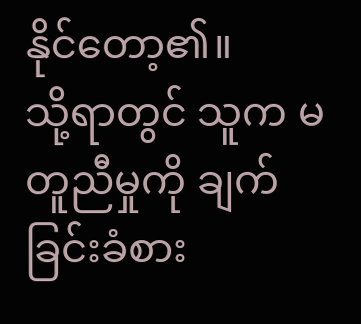နိုင်တော့၏။
သို့ရာတွင် သူက မတူညီမှုကို ချက်ခြင်းခံစား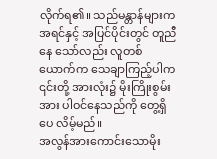လိုက်ရ၏။ သည်မန္တာန်များက အရင်နှင့် အပြင်ပိုင်းတွင် တူညီနေ သော်လည်း လူတစ်ယောက်က သေချာကြည့်ပါက ၎င်းတို့ အားလုံး၌ မိုးကြိုးစွမ်းအား ပါဝင်နေသည်ကို တွေ့ရှိပေ လိမ့်မည်။
အလွန်အားကောင်းသောမိုး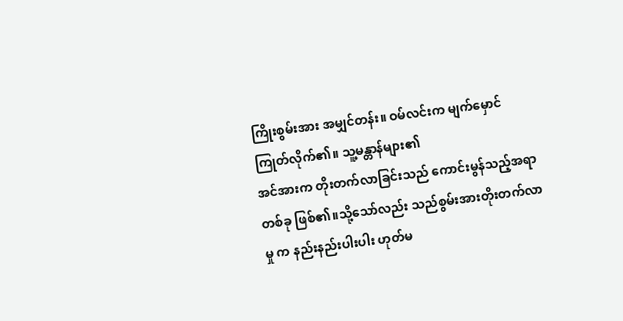ကြိုးစွမ်းအား အမျှင်တန်း။ ဝမ်လင်းက မျက်မှောင်ကြုတ်လိုက်၏။ သူ့မန္တာန်များ၏
အင်အားက တိုးတက်လာခြင်းသည် ကောင်းမွန်သည့်အရာ တစ်ခု ဖြစ်၏။သို့သော်လည်း သည်စွမ်းအားတိုးတက်လာမှု က နည်းနည်းပါးပါး ဟုတ်မ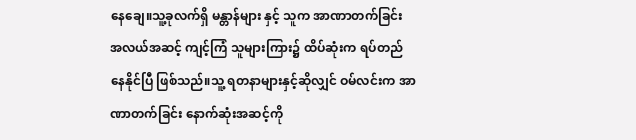နေချေ။သူ့ခုလက်ရှိ မန္တာန်များ နှင့် သူက အာဏာတက်ခြင်း အလယ်အဆင့် ကျင့်ကြံ သူများကြား၌ ထိပ်ဆုံးက ရပ်တည်နေနိုင်ပြီ ဖြစ်သည်။သူ့ ရတနာများနှင့်ဆိုလျှင် ဝမ်လင်းက အာဏာတက်ခြင်း နောက်ဆုံးအဆင့်ကို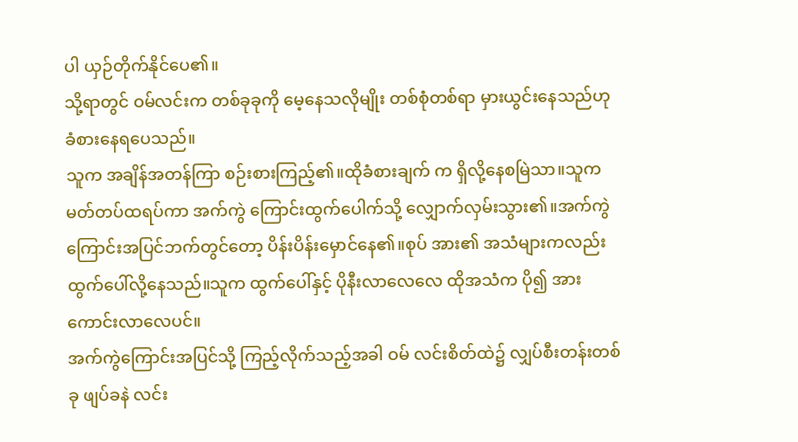ပါ ယှဉ်တိုက်နိုင်ပေ၏။
သို့ရာတွင် ဝမ်လင်းက တစ်ခုခုကို မေ့နေသလိုမျိုး တစ်စုံတစ်ရာ မှားယွင်းနေသည်ဟု ခံစားနေရပေသည်။
သူက အချိန်အတန်ကြာ စဉ်းစားကြည့်၏။ထိုခံစားချက် က ရှိလို့နေစမြဲသာ။သူက မတ်တပ်ထရပ်ကာ အက်ကွဲ ကြောင်းထွက်ပေါက်သို့ လျှောက်လှမ်းသွား၏။အက်ကွဲ ကြောင်းအပြင်ဘက်တွင်တော့ ပိန်းပိန်းမှောင်နေ၏။စုပ် အား၏ အသံများကလည်း ထွက်ပေါ်လို့နေသည်။သူက ထွက်ပေါ်နှင့် ပိုနီးလာလေလေ ထိုအသံက ပို၍ အားကောင်းလာလေပင်။
အက်ကွဲကြောင်းအပြင်သို့ ကြည့်လိုက်သည့်အခါ ဝမ် လင်းစိတ်ထဲ၌ လျှပ်စီးတန်းတစ်ခု ဖျပ်ခနဲ လင်း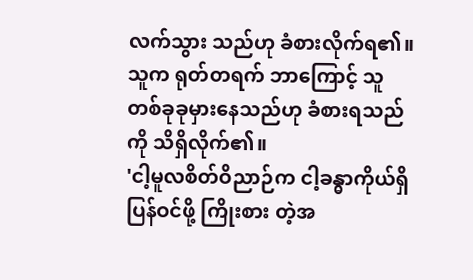လက်သွား သည်ဟု ခံစားလိုက်ရ၏။သူက ရုတ်တရက် ဘာကြောင့် သူ တစ်ခုခုမှားနေသည်ဟု ခံစားရသည်ကို သိရှိလိုက်၏။
'ငါ့မူလစိတ်ဝိညာဉ်က ငါ့ခန္ဓာကိုယ်ရှိ ပြန်ဝင်ဖို့ ကြိုးစား တဲ့အ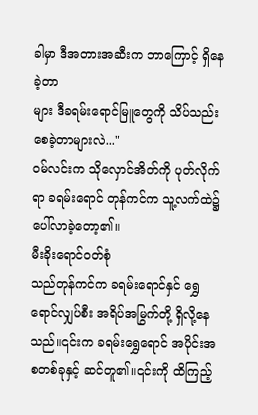ခါမှာ ဒီအတားအဆီးက ဘာကြောင့် ရှိနေခဲ့တာ
များ ဒီခရမ်းရောင်မြူတွေကို သိပ်သည်းစေခဲ့တာများလဲ..."
ဝမ်လင်းက သိုလှောင်အိတ်ကို ပုတ်လိုက်ရာ ခရမ်းရောင် တုန်ကင်က သူ့လက်ထဲ၌ ပေါ်လာခဲ့တော့၏။
မီးခိုးရောင်ဝတ်စုံ
သည်တုန်ကင်က ခရမ်းရောင်နှင် ရွှေရောင်လျှပ်စီး အရိပ်အမြွက်တို့ ရှိလို့နေသည်။၎င်းက ခရမ်းရွှေရောင် အပိုင်းအစတစ်ခုနှင့် ဆင်တူ၏။၎င်းကို ထိကြည့်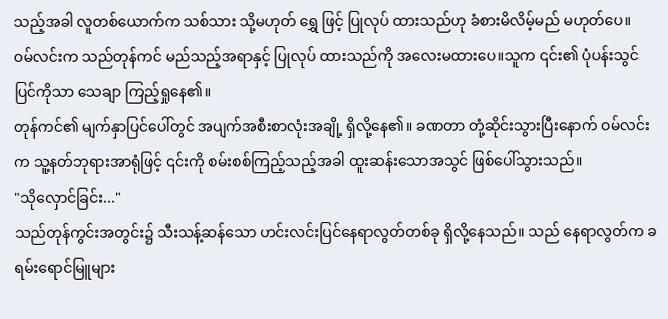သည့်အခါ လူတစ်ယောက်က သစ်သား သို့မဟုတ် ရွှေ ဖြင့် ပြုလုပ် ထားသည်ဟု ခံစားမိလိမ့်မည် မဟုတ်ပေ။
ဝမ်လင်းက သည်တုန်ကင် မည်သည့်အရာနှင့် ပြုလုပ် ထားသည်ကို အလေးမထားပေ။သူက ၎င်း၏ ပုံပန်းသွင် ပြင်ကိုသာ သေချာ ကြည့်ရှုနေ၏။
တုန်ကင်၏ မျက်နှာပြင်ပေါ်တွင် အပျက်အစီးစာလုံးအချို့ ရှိလို့နေ၏။ ခဏတာ တုံ့ဆိုင်းသွားပြီးနောက် ဝမ်လင်းက သူ့နတ်ဘုရားအာရုံဖြင့် ၎င်းကို စမ်းစစ်ကြည့်သည့်အခါ ထူးဆန်းသောအသွင် ဖြစ်ပေါ်သွားသည်။
"သိုလှောင်ခြင်း..."
သည်တုန်ကွင်းအတွင်း၌ သီးသန့်ဆန်သော ဟင်းလင်းပြင်နေရာလွတ်တစ်ခု ရှိလို့နေသည်။ သည် နေရာလွတ်က ခရမ်းရောင်မြူများ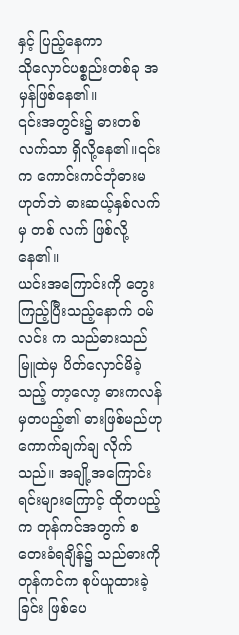နှင့် ပြည့်နေကာ
သိုလှောင်ပစ္စည်းတစ်ခု အမှန်ဖြစ်နေ၏။
၎င်းအတွင်း၌ ဓားတစ်လက်သာ ရှိလို့နေ၏။၎င်းက ကောင်းကင်ဘုံဓားမဟုတ်ဘဲ ဓားဆယ့်နှစ်လက်မှ တစ် လက် ဖြစ်လို့နေ၏။
ယင်းအကြောင်းကို တွေးကြည့်ပြီးသည့်နောက် ဝမ်လင်း က သည်ဓားသည် မြူထဲမှ ပိတ်လှောင်မိခဲ့သည့် တာ့လော့ ဓားကလန်မှတပည့်၏ ဓားဖြစ်မည်ဟု ကောက်ချက်ချ လိုက်သည်။ အချို့အကြောင်းရင်းများကြောင့် ထိုတပည့်က တုန်ကင်အတွက် စတေးခံရချိန်၌ သည်ဓားကို တုန်ကင်က စုပ်ယူထားခဲ့ခြင်း ဖြစ်ပေ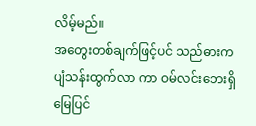လိမ့်မည်။
အတွေးတစ်ချက်ဖြင့်ပင် သည်ဓားက ပျံသန်းထွက်လာ ကာ ဝမ်လင်းဘေးရှိ မြေပြင်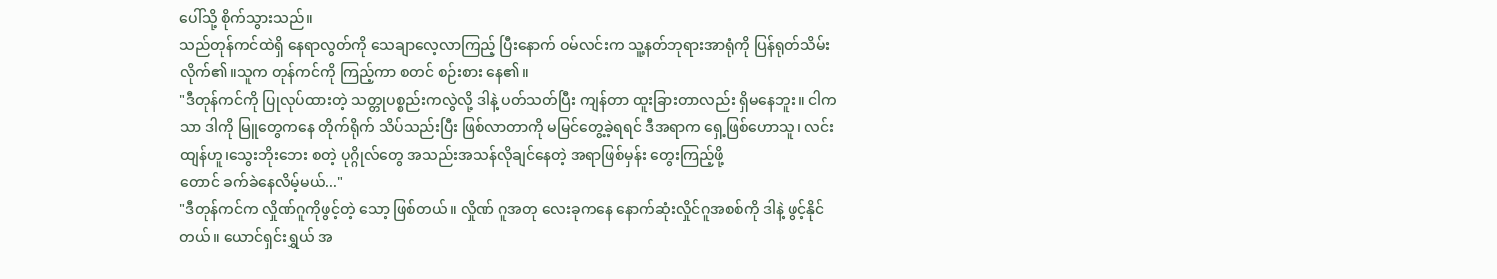ပေါ်သို့ စိုက်သွားသည်။
သည်တုန်ကင်ထဲရှိ နေရာလွတ်ကို သေချာလေ့လာကြည့် ပြီးနောက် ဝမ်လင်းက သူ့နတ်ဘုရားအာရုံကို ပြန်ရုတ်သိမ်း လိုက်၏။သူက တုန်ကင်ကို ကြည့်ကာ စတင် စဉ်းစား နေ၏။
"ဒီတုန်ကင်ကို ပြုလုပ်ထားတဲ့ သတ္တုပစ္စည်းကလွဲလို့ ဒါနဲ့ ပတ်သတ်ပြီး ကျန်တာ ထူးခြားတာလည်း ရှိမနေဘူး။ ငါကသာ ဒါကို မြူတွေကနေ တိုက်ရိုက် သိပ်သည်းပြီး ဖြစ်လာတာကို မမြင်တွေ့ခဲ့ရရင် ဒီအရာက ရှေ့ဖြစ်ဟောသူ၊ လင်းထျန်ဟူ၊သွေးဘိုးဘေး စတဲ့ ပုဂ္ဂိုလ်တွေ အသည်းအသန်လိုချင်နေတဲ့ အရာဖြစ်မှန်း တွေးကြည့်ဖို့
တောင် ခက်ခဲနေလိမ့်မယ်..."
"ဒီတုန်ကင်က လှိုဏ်ဂူကိုဖွင့်တဲ့ သော့ ဖြစ်တယ်။ လှိုဏ် ဂူအတု လေးခုကနေ နောက်ဆုံးလှိုင်ဂူအစစ်ကို ဒါနဲ့ ဖွင့်နိုင် တယ်။ ယောင်ရှင်းရွှယ် အ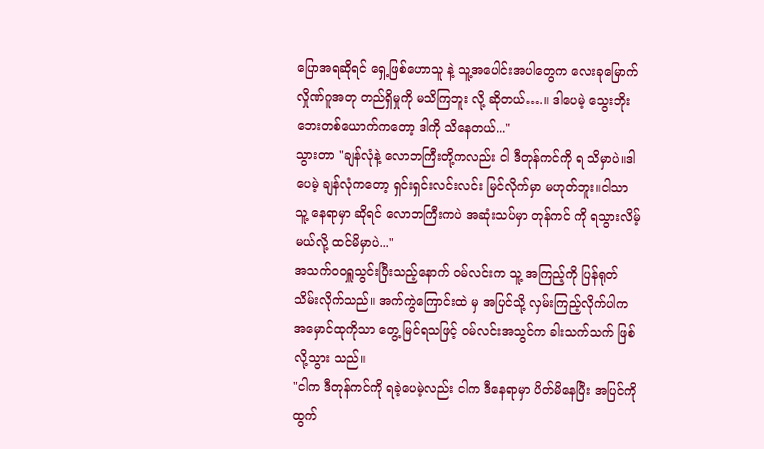ပြောအရဆိုရင် ရှေ့ဖြစ်ဟောသူ နဲ့ သူ့အပေါင်းအပါတွေက လေးခုမြောက်လှိုဏ်ဂူအတု တည်ရှိမှုကို မသိကြဘူး လို့ ဆိုတယ်….။ ဒါပေမဲ့ သွေးဘိုး ဘေးတစ်ယောက်ကတော့ ဒါကို သိနေတယ်..."
သွားတာ "ချန်လုံနဲ့ လောဘကြီးတို့ကလည်း ငါ ဒီတုန်ကင်ကို ရ သိမှာပဲ။ဒါပေမဲ့ ချန်လုံကတော့ ရှင်းရှင်းလင်းလင်း မြင်လိုက်မှာ မဟုတ်ဘူး။ငါသာ သူ့ နေရာမှာ ဆိုရင် လောဘကြီးကပဲ အဆုံးသပ်မှာ တုန်ကင် ကို ရသွားလိမ့်မယ်လို့ ထင်မိမှာပဲ..."
အသက်ဝဝရှူသွင်းပြီးသည့်နောက် ဝမ်လင်းက သူ့ အကြည့်ကို ပြန်ရုတ်သိမ်းလိုက်သည်။ အက်ကွဲကြောင်းထဲ မှ အပြင်သို့ လှမ်းကြည့်လိုက်ပါက အမှောင်ထုကိုသာ တွေ့ မြင်ရသဖြင့် ဝမ်လင်းအသွင်က ခါးသက်သက် ဖြစ်လို့သွား သည်။
"ငါက ဒီတုန်ကင်ကို ရခဲ့ပေမဲ့လည်း ငါက ဒီနေရာမှာ ပိတ်မိနေပြီး အပြင်ကို ထွက်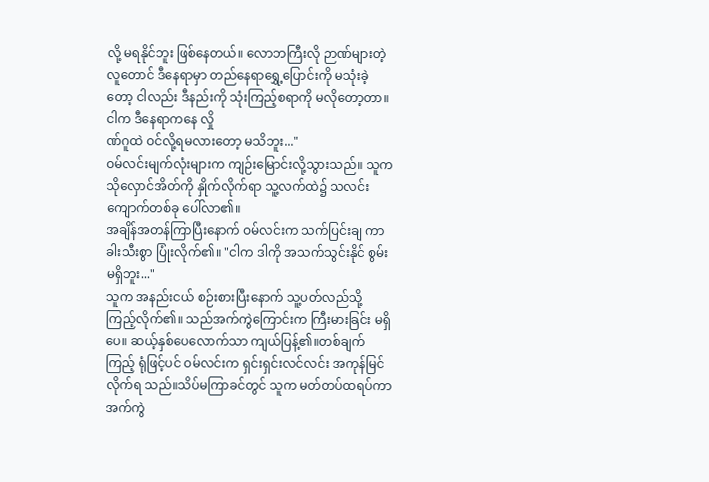လို့ မရနိုင်ဘူး ဖြစ်နေတယ်။ လောဘကြီးလို ဉာဏ်များတဲ့လူတောင် ဒီနေရာမှာ တည်နေရာရွှေ့ပြောင်းကို မသုံးခဲ့တော့ ငါလည်း ဒီနည်းကို သုံးကြည့်စရာကို မလိုတော့တာ။ ငါက ဒီနေရာကနေ လှို
ဏ်ဂူထဲ ဝင်လို့ရမလားတော့ မသိဘူး..."
ဝမ်လင်းမျက်လုံးများက ကျဉ်းမြောင်းလို့သွားသည်။ သူက သိုလှောင်အိတ်ကို နှိုက်လိုက်ရာ သူ့လက်ထဲ၌ သလင်းကျောက်တစ်ခု ပေါ်လာ၏။
အချိန်အတန်ကြာပြီးနောက် ဝမ်လင်းက သက်ပြင်းချ ကာ ခါးသီးစွာ ပြုံးလိုက်၏။ "ငါက ဒါကို အသက်သွင်းနိုင် စွမ်း မရှိဘူး..."
သူက အနည်းငယ် စဉ်းစားပြီးနောက် သူ့ပတ်လည်သို့ ကြည့်လိုက်၏။ သည်အက်ကွဲကြောင်းက ကြီးမားခြင်း မရှိပေ။ ဆယ့်နှစ်ပေလောက်သာ ကျယ်ပြန့်၏။တစ်ချက်ကြည့် ရုံဖြင့်ပင် ဝမ်လင်းက ရှင်းရှင်းလင်လင်း အကုန်မြင်လိုက်ရ သည်။သိပ်မကြာခင်တွင် သူက မတ်တပ်ထရပ်ကာ အက်ကွဲ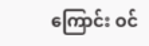ကြောင်း ဝင်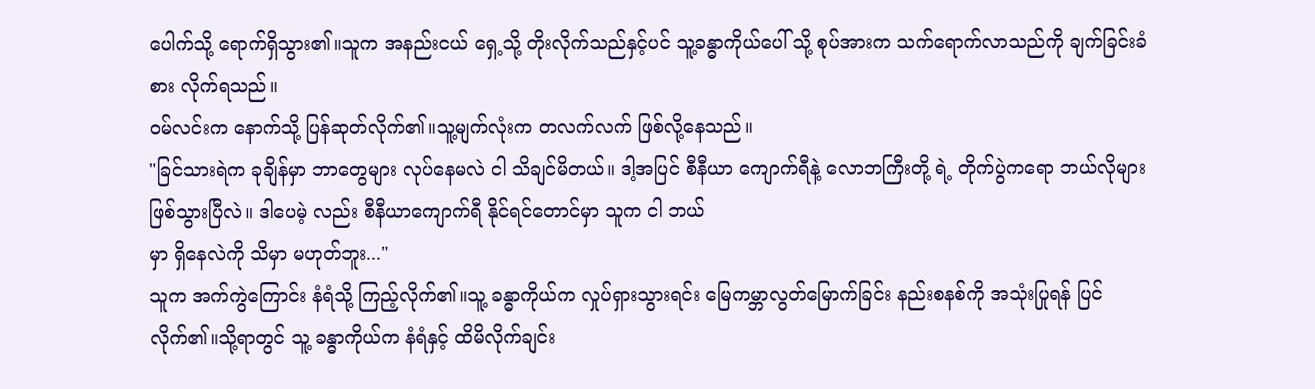ပေါက်သို့ ရောက်ရှိသွား၏။သူက အနည်းငယ် ရှေ့သို့ တိုးလိုက်သည်နှင့်ပင် သူ့ခန္ဓာကိုယ်ပေါ် သို့ စုပ်အားက သက်ရောက်လာသည်ကို ချက်ခြင်းခံစား လိုက်ရသည်။
ဝမ်လင်းက နောက်သို့ ပြန်ဆုတ်လိုက်၏။သူ့မျက်လုံးက တလက်လက် ဖြစ်လို့နေသည်။
"ခြင်သားရဲက ခုချိန်မှာ ဘာတွေများ လုပ်နေမလဲ ငါ သိချင်မိတယ်။ ဒါ့အပြင် စီနီယာ ကျောက်ရီနဲ့ လောဘကြီးတို့ ရဲ့ တိုက်ပွဲကရော ဘယ်လိုများ ဖြစ်သွားပြီလဲ။ ဒါပေမဲ့ လည်း စီနီယာကျောက်ရီ နိုင်ရင်တောင်မှာ သူက ငါ ဘယ်
မှာ ရှိနေလဲကို သိမှာ မဟုတ်ဘူး..."
သူက အက်ကွဲကြောင်း နံရံသို့ ကြည့်လိုက်၏။သူ့ ခန္ဓာကိုယ်က လှုပ်ရှားသွားရင်း မြေကမ္ဘာလွတ်မြောက်ခြင်း နည်းစနစ်ကို အသုံးပြုရန် ပြင်လိုက်၏။သို့ရာတွင် သူ့ ခန္ဓာကိုယ်က နံရံနှင့် ထိမိလိုက်ချင်း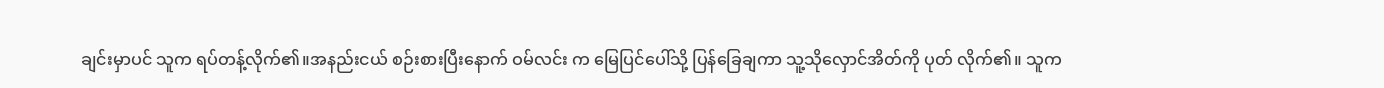ချင်းမှာပင် သူက ရပ်တန့်လိုက်၏။အနည်းငယ် စဉ်းစားပြီးနောက် ဝမ်လင်း က မြေပြင်ပေါ်သို့ ပြန်ခြေချကာ သူ့သိုလှောင်အိတ်ကို ပုတ် လိုက်၏။ သူက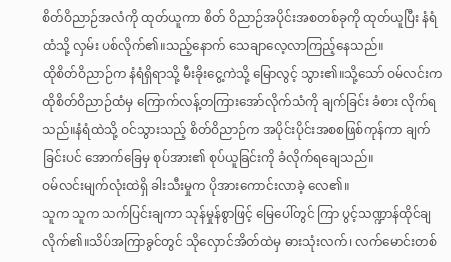စိတ်ဝိညာဉ်အလံကို ထုတ်ယူကာ စိတ် ဝိညာဉ်အပိုင်းအစတစ်ခုကို ထုတ်ယူပြီး နံရံထံသို့ လှမ်း ပစ်လိုက်၏။သည့်နောက် သေချာလေ့လာကြည့်နေသည်။
ထိုစိတ်ဝိညာဉ်က နံရံရှိရာသို့ မီးခိုးငွေ့ကဲသို့ မြောလွင့် သွား၏။သို့သော် ဝမ်လင်းက ထိုစိတ်ဝိညာဉ်ထံမှ ကြောက်လန့်တကြားအော်လိုက်သံကို ချက်ခြင်း ခံစား လိုက်ရသည်။နံရံထဲသို့ ဝင်သွားသည့် စိတ်ဝိညာဉ်က အပိုင်းပိုင်းအစစဖြစ်ကုန်ကာ ချက်ခြင်းပင် အောက်ခြေမှ စုပ်အား၏ စုပ်ယူခြင်းကို ခံလိုက်ရချေသည်။
ဝမ်လင်းမျက်လုံးထဲရှိ ခါးသီးမှုက ပိုအားကောင်းလာခဲ့ လေ၏။
သူက သူက သက်ပြင်းချကာ သုန်မှုန်စွာဖြင့် မြေပေါ်တွင် ကြာ ပွင့်သဏ္ဍာန်ထိုင်ချလိုက်၏။သိပ်အကြာခွင်တွင် သိုလှောင်အိတ်ထဲမှ ဓားသုံးလက်၊ လက်မောင်းတစ်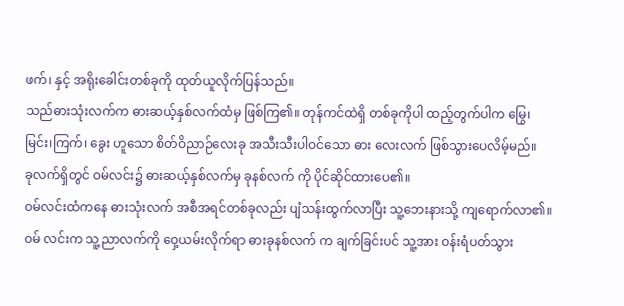ဖက်၊ နှင့် အရိုးခေါင်းတစ်ခုကို ထုတ်ယူလိုက်ပြန်သည်။
သည်ဓားသုံးလက်က ဓားဆယ့်နှစ်လက်ထံမှ ဖြစ်ကြ၏။ တုန်ကင်ထဲရှိ တစ်ခုကိုပါ ထည့်တွက်ပါက မြွေ၊မြင်း၊ကြက်၊ ခွေး ဟူသော စိတ်ဝိညာဉ်လေးခု အသီးသီးပါဝင်သော ဓား လေးလက် ဖြစ်သွားပေလိမ့်မည်။
ခုလက်ရှိတွင် ဝမ်လင်း၌ ဓားဆယ့်နှစ်လက်မှ ခုနစ်လက် ကို ပိုင်ဆိုင်ထားပေ၏။
ဝမ်လင်းထံကနေ ဓားသုံးလက် အစီအရင်တစ်ခုလည်း ပျံသန်းထွက်လာပြီး သူ့ဘေးနားသို့ ကျရောက်လာ၏။ဝမ် လင်းက သူ့ညာလက်ကို ဝှေ့ယမ်းလိုက်ရာ ဓားခုနစ်လက် က ချက်ခြင်းပင် သူ့အား ဝန်းရံပတ်သွား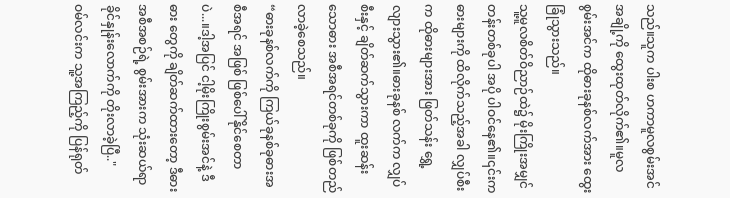သည်။သူက ပါးစ ဟကာမူလစွမ်းအင်အချို့ကို ထွေးထုတ်လိုက်၏။မူလ စွမ်းအင်က ထိုဓားခုနစ်လက်အား ထွေးခြုံသွားသည်။
သူ့မူလစိတ်ဝိညာဉ်ထဲ၌ မိုးကြိုးအမျှင်တန်းတစ်ခုပါ အပို ပါဝင်နေ၏။၎င်းက ဓားများကို ထိလိုက်သည့်အခါ လျှပ်စီး က ထိုဓားများအား ဖြတ်သန်း ရွှေ့လျားသွား၏။ဓားခုနစ် လက်က လျှပ်စီးနှင့် ချိတ်ဆက်သွားကာ ထူးဆန်းသောဓား အစီအရင်တစ်ခုကို ဖြစ်တည်လာခဲ့စေသည်။
“ဓားခုနစ်လက်ကို ကြယ်ခုနစ်ခုဓားအစီအရင် အဖြစ် ဖြစ်ပေါ်နိုင်စေတာပဲ...။ဒါ့အပြင် ငါ့မိုးကြိုးစွမ်းအင်နဲ့ ဒီဓား တွေကို ချိတ်ဆက်ထားတော့ ဒီဓားအစီအစဉ်ရဲ့ စွမ်းအားက သုံးဆယ်ရာခိုင်နှုန်းလောက်ကို တိုးလာခဲ့ပြီ.."
ဝမ်လင်းက သူ့အကြည့်ကို ပြန်ရုတ်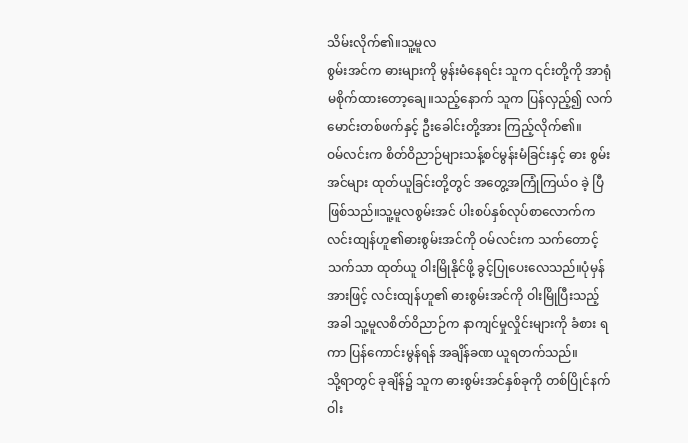သိမ်းလိုက်၏။သူ့မူလ
စွမ်းအင်က ဓားများကို မွန်းမံနေရင်း သူက ၎င်းတို့ကို အာရုံ မစိုက်ထားတော့ချေ။သည့်နောက် သူက ပြန်လှည့်၍ လက်မောင်းတစ်ဖက်နှင့် ဦးခေါင်းတို့အား ကြည့်လိုက်၏။
ဝမ်လင်းက စိတ်ဝိညာဉ်များသန့်စင်မွန်းမံခြင်းနှင့် ဓား စွမ်းအင်များ ထုတ်ယူခြင်းတို့တွင် အတွေ့အကြုံကြယ်ဝ ခဲ့ ပြီ ဖြစ်သည်။သူ့မူလစွမ်းအင် ပါးစပ်နှစ်လုပ်စာလောက်က လင်းထျန်ဟူ၏ဓားစွမ်းအင်ကို ဝမ်လင်းက သက်တောင့် သက်သာ ထုတ်ယူ ဝါးမြိုနိုင်ဖို့ ခွင့်ပြုပေးလေသည်။ပုံမှန် အားဖြင့် လင်းထျန်ဟူ၏ ဓားစွမ်းအင်ကို ဝါးမြိုပြီးသည့် အခါ သူ့မူလစိတ်ဝိညာဉ်က နာကျင်မှုလှိုင်းများကို ခံစား ရကာ ပြန်ကောင်းမွန်ရန် အချိန်ခဏ ယူရတက်သည်။
သို့ရာတွင် ခုချိန်၌ သူက ဓားစွမ်းအင်နှစ်ခုကို တစ်ပြိုင်နက် ဝါး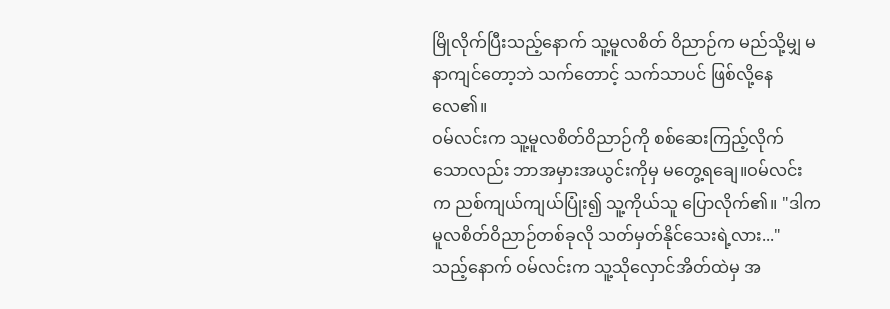မြိုလိုက်ပြီးသည့်နောက် သူ့မူလစိတ် ဝိညာဉ်က မည်သို့မျှ မနာကျင်တော့ဘဲ သက်တောင့် သက်သာပင် ဖြစ်လို့နေလေ၏။
ဝမ်လင်းက သူ့မူလစိတ်ဝိညာဉ်ကို စစ်ဆေးကြည့်လိုက် သောလည်း ဘာအမှားအယွင်းကိုမှ မတွေ့ရချေ။ဝမ်လင်း က ညစ်ကျယ်ကျယ်ပြုံး၍ သူ့ကိုယ်သူ ပြောလိုက်၏။ "ဒါက မူလစိတ်ဝိညာဉ်တစ်ခုလို သတ်မှတ်နိုင်သေးရဲ့လား..."
သည့်နောက် ဝမ်လင်းက သူ့သိုလှောင်အိတ်ထဲမှ အ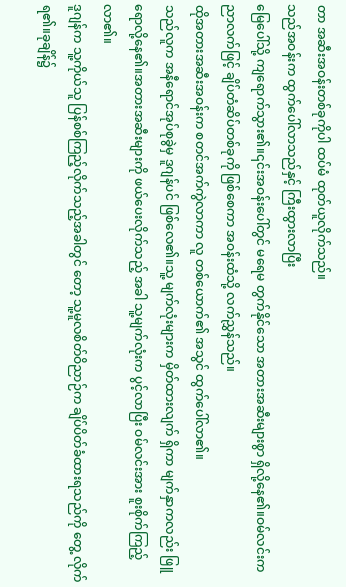တာ အဆီးအဝန်းတစ်ခုကိုပါ ထပ်မံ ထုတ်ယူလိုက်သည်။
သည်အဝန်းက ထွက်ပေါ်လာသည်နှင့် ကြီးထွားလာပြီး
မြေပေါ်သို့ ကျရောက်သွား၏။၎င်းအဝန်းပေါ်တွင် မရေမ တွက်နိုင်သော အတားအဆီးများစွာ ရှိလို့နေ၏။ဝမ်လင်းက ညာလက်ဖြင့် ချိပ်တံဆိပ်တစ်ခုကို ဖြစ်စေကာ အဝန်းထံသို့ လက်ညွှန်သည်။
ထိုအတားအဆီးအဝန်းက စတင်အက်ကွဲလာကာ လူ တစ်ယောက်၏ အသွင် ထွက်ပေါ်လာ၏။
သည်လူက အနီရောင်အုပ်စုခွဲမှ ဒူဂျန်ပင် ဖြစ်လေ၏။သူ့ မျက်လုံးများက မှိတ်ထားလျက် ရှိကာ မျက်နှာကလည်း ဖြူ ရောလို့နေ၏။အတားအဆီးများကို ဖယ်ပေးလိုက်သည့် အခါ သူ့မျက်လုံးက ပွင့်လာပြီး ဝမ်လင်းအား စူးစိုက်ကြည့် လာ၏။
ဒူဂျန်က သူ့ကိုယ်သူ ပြန်စစ်ကြည့်လိုက်သည့်အခါတွင် တော့ သူ့မူလစိတ်ဝိညာဉ်က ချိပ်ပိတ်ခံထားရသည်ကို တွေ့ လိုက်ရ၏။ခုချိန်၌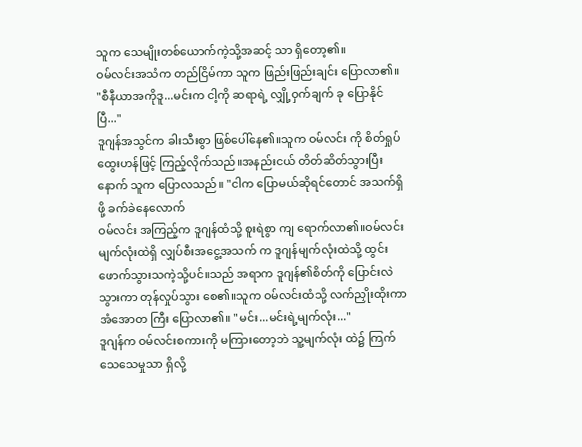သူက သေမျိုးတစ်ယောက်ကဲ့သို့အဆင့် သာ ရှိတော့၏။
ဝမ်လင်းအသံက တည်ငြိမ်ကာ သူက ဖြည်းဖြည်းချင်း ပြောလာ၏။ "စီနီယာအကိုဒူ...မင်းက ငါ့ကို ဆရာရဲ့ လျှို့ဝှက်ချက် ခု ပြောနိုင်ပြီ..."
ဒူဂျန်အသွင်က ခါးသီးစွာ ဖြစ်ပေါ်နေ၏။သူက ဝမ်လင်း ကို စိတ်ရှုပ်ထွေးဟန်ဖြင့် ကြည့်လိုက်သည်။အနည်းငယ် တိတ်ဆိတ်သွားပြီးနောက် သူက ပြောလသည်။ "ငါက ပြောမယ်ဆိုရင်တောင် အသက်ရှိဖို့ ခက်ခဲနေလောက်
ဝမ်လင်း အကြည့်က ဒူဂျန်ထံသို့ စူးရဲစွာ ကျ ရောက်လာ၏။ဝမ်လင်းမျက်လုံးထဲရှိ လျှပ်စီးအငွေ့အသက် က ဒူဂျန်မျက်လုံးထဲသို့ ထွင်းဖောက်သွားသကဲ့သို့ပင်။သည် အရာက ဒူဂျန်၏စိတ်ကို ပြောင်းလဲသွားကာ တုန်လှုပ်သွား စေ၏။သူက ဝမ်လင်းထံသို့ လက်ညှိုးထိုးကာ အံအောတ ကြီး ပြောလာ၏။ "မင်း...မင်းရဲ့မျက်လုံး..."
ဒူဂျန်က ဝမ်လင်းစကားကို မကြားတော့ဘဲ သူ့မျက်လုံး ထဲ၌ ကြက်သေသေမှုသာ ရှိလို့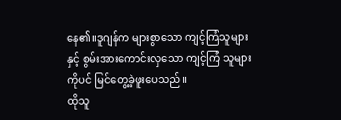နေ၏။ဒူဂျန်က များစွာသော ကျင့်ကြံသူများနှင့် စွမ်းအားကောင်းလှသော ကျင့်ကြံ သူများကိုပင် မြင်တွေ့ခဲ့ဖူးပေသည်။
ထိုသူ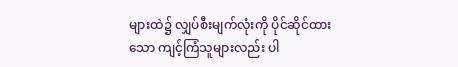များထဲ၌ လျှပ်စီးမျက်လုံးကို ပိုင်ဆိုင်ထားသော ကျင့်ကြံသူများလည်း ပါ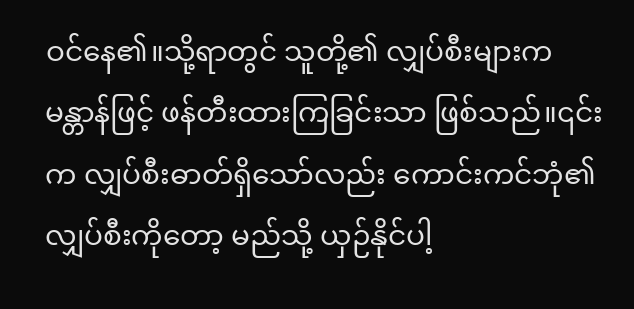ဝင်နေ၏။သို့ရာတွင် သူတို့၏ လျှပ်စီးများက မန္တာန်ဖြင့် ဖန်တီးထားကြခြင်းသာ ဖြစ်သည်။၎င်းက လျှပ်စီးဓာတ်ရှိသော်လည်း ကောင်းကင်ဘုံ၏လျှပ်စီးကိုတော့ မည်သို့ ယှဉ်နိုင်ပါ့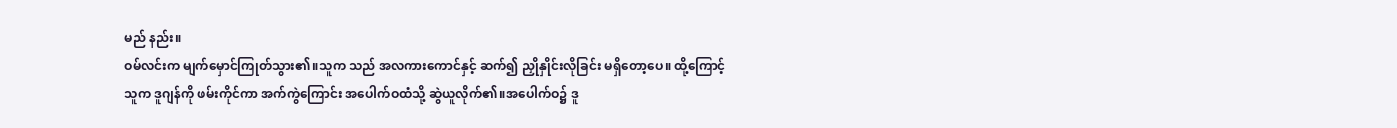မည် နည်း။
ဝမ်လင်းက မျက်မှောင်ကြုတ်သွား၏။သူက သည် အလကားကောင်နှင့် ဆက်၍ ညှိုနှိုင်းလိုခြင်း မရှိတော့ပေ။ ထို့ကြောင့် သူက ဒူဂျန်ကို ဖမ်းကိုင်ကာ အက်ကွဲကြောင်း အပေါက်ဝထံသို့ ဆွဲယူလိုက်၏။အပေါက်ဝ၌ ဒူ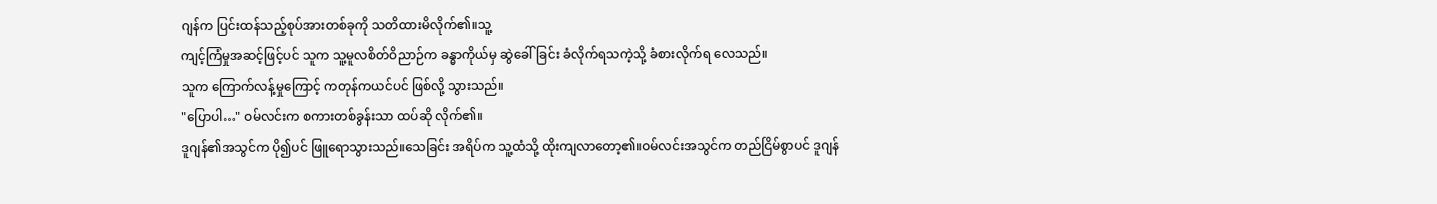ဂျန်က ပြင်းထန်သည့်စုပ်အားတစ်ခုကို သတိထားမိလိုက်၏။သူ့
ကျင့်ကြံမှုအဆင့်ဖြင့်ပင် သူက သူ့မူလစိတ်ဝိညာဉ်က ခန္ဓာကိုယ်မှ ဆွဲခေါ်ခြင်း ခံလိုက်ရသကဲ့သို့ ခံစားလိုက်ရ လေသည်။
သူက ကြောက်လန့်မှုကြောင့် ကတုန်ကယင်ပင် ဖြစ်လို့ သွားသည်။
"ပြောပါ…" ဝမ်လင်းက စကားတစ်ခွန်းသာ ထပ်ဆို လိုက်၏။
ဒူဂျန်၏အသွင်က ပို၍ပင် ဖြူရောသွားသည်။သေခြင်း အရိပ်က သူ့ထံသို့ ထိုးကျလာတော့၏။ဝမ်လင်းအသွင်က တည်ငြိမ်စွာပင် ဒူဂျန်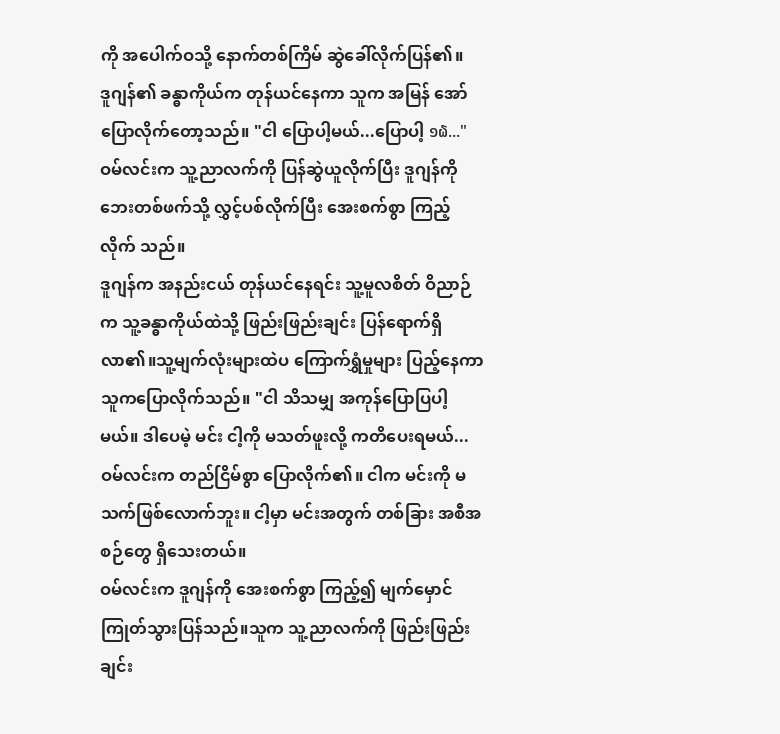ကို အပေါက်ဝသို့ နောက်တစ်ကြိမ် ဆွဲခေါ်လိုက်ပြန်၏။
ဒူဂျန်၏ ခန္ဓာကိုယ်က တုန်ယင်နေကာ သူက အမြန် အော်ပြောလိုက်တော့သည်။ "ငါ ပြောပါ့မယ်...ပြောပါ့ ໑໖..."
ဝမ်လင်းက သူ့ညာလက်ကို ပြန်ဆွဲယူလိုက်ပြီး ဒူဂျန်ကို ဘေးတစ်ဖက်သို့ လွှင့်ပစ်လိုက်ပြီး အေးစက်စွာ ကြည့်လိုက် သည်။
ဒူဂျန်က အနည်းငယ် တုန်ယင်နေရင်း သူ့မူလစိတ် ဝိညာဉ်က သူ့ခန္ဓာကိုယ်ထဲသို့ ဖြည်းဖြည်းချင်း ပြန်ရောက်ရှိလာ၏။သူ့မျက်လုံးများထဲပ ကြောက်ရွှံမှုများ ပြည့်နေကာ သူကပြောလိုက်သည်။ "ငါ သိသမျှ အကုန်ပြောပြပါ့မယ်။ ဒါပေမဲ့ မင်း ငါ့ကို မသတ်ဖူးလို့ ကတိပေးရမယ်...
ဝမ်လင်းက တည်ငြိမ်စွာ ပြောလိုက်၏။ ငါက မင်းကို မ သက်ဖြစ်လောက်ဘူး။ ငါ့မှာ မင်းအတွက် တစ်ခြား အစီအစဉ်တွေ ရှိသေးတယ်။
ဝမ်လင်းက ဒူဂျန်ကို အေးစက်စွာ ကြည့်၍ မျက်မှောင်ကြုတ်သွားပြန်သည်။သူက သူ့ညာလက်ကို ဖြည်းဖြည်းချင်း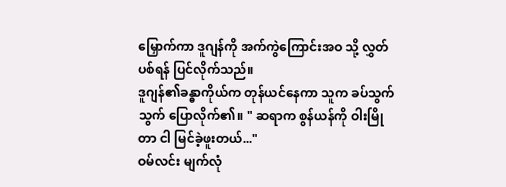မြှောက်ကာ ဒူဂျန်ကို အက်ကွဲကြောင်းအဝ သို့ လွှတ်ပစ်ရန် ပြင်လိုက်သည်။
ဒူဂျန်၏ခန္ဓာကိုယ်က တုန်ယင်နေကာ သူက ခပ်သွက်သွက် ပြောလိုက်၏။ " ဆရာက စွန်ယန်ကို ဝါးမြို တာ ငါ မြင်ခဲ့ဖူးတယ်..."
ဝမ်လင်း မျက်လုံ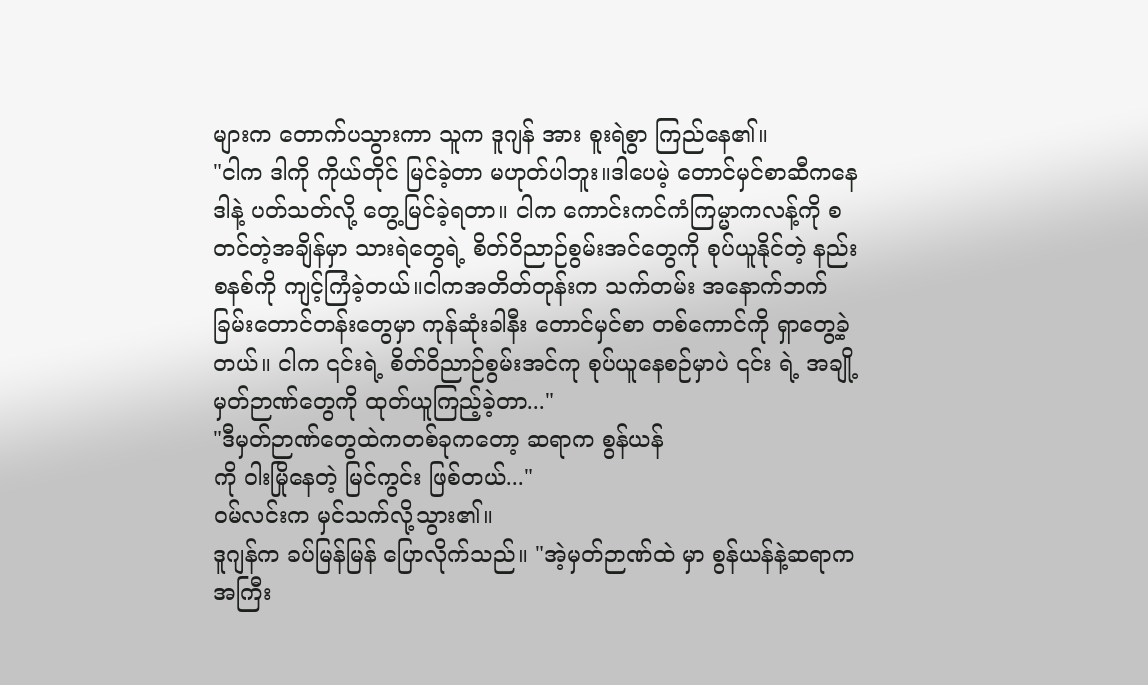များက တောက်ပသွားကာ သူက ဒူဂျန် အား စူးရဲစွာ ကြည်နေ၏။
"ငါက ဒါကို ကိုယ်တိုင် မြင်ခဲ့တာ မဟုတ်ပါဘူး။ဒါပေမဲ့ တောင်မှင်စာဆီကနေ ဒါနဲ့ ပတ်သတ်လို့ တွေ့မြင်ခဲ့ရတာ။ ငါက ကောင်းကင်ကံကြမ္မာကလန့်ကို စတင်တဲ့အချိန်မှာ သားရဲတွေရဲ့ စိတ်ဝိညာဉ်စွမ်းအင်တွေကို စုပ်ယူနိုင်တဲ့ နည်းစနစ်ကို ကျင့်ကြံခဲ့တယ်။ငါကအတိတ်တုန်းက သက်တမ်း အနောက်ဘက်ခြမ်းတောင်တန်းတွေမှာ ကုန်ဆုံးခါနီး တောင်မှင်စာ တစ်ကောင်ကို ရှာတွေ့ခဲ့တယ်။ ငါက ၎င်းရဲ့ စိတ်ဝိညာဉ်စွမ်းအင်ကု စုပ်ယူနေစဉ်မှာပဲ ၎င်း ရဲ့ အချို့မှတ်ဉာဏ်တွေကို ထုတ်ယူကြည့်ခဲ့တာ..."
"ဒီမှတ်ဉာဏ်တွေထဲကတစ်ခုကတော့ ဆရာက စွန်ယန်
ကို ဝါးမြိုနေတဲ့ မြင်ကွင်း ဖြစ်တယ်..."
ဝမ်လင်းက မှင်သက်လို့သွား၏။
ဒူဂျန်က ခပ်မြန်မြန် ပြောလိုက်သည်။ "အဲ့မှတ်ဉာဏ်ထဲ မှာ စွန်ယန်နဲ့ဆရာက အကြီး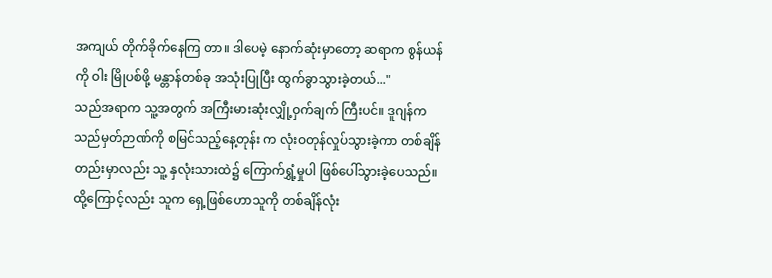အကျယ် တိုက်ခိုက်နေကြ တာ။ ဒါပေမဲ့ နောက်ဆုံးမှာတော့ ဆရာက စွန်ယန်ကို ဝါး မြိုပစ်ဖို့ မန္တာန်တစ်ခု အသုံးပြုပြီး ထွက်ခွာသွားခဲ့တယ်..."
သည်အရာက သူ့အတွက် အကြီးမားဆုံးလျှို့ဝှက်ချက် ကြီးပင်။ ဒူဂျန်က သည်မှတ်ဉာဏ်ကို စမြင်သည့်နေ့တုန်း က လုံးဝတုန်လှုပ်သွားခဲ့ကာ တစ်ချိန်တည်းမှာလည်း သူ့ နှလုံးသားထဲ၌ ကြောက်ရွှံ့မှုပါ ဖြစ်ပေါ်သွားခဲ့ပေသည်။
ထို့ကြောင့်လည်း သူက ရှေ့ဖြစ်ဟောသူကို တစ်ချိန်လုံး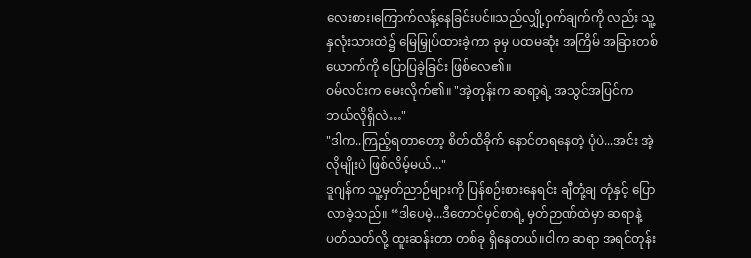လေးစား၊ကြောက်လန့်နေခြင်းပင်။သည်လျှို့ဝှက်ချက်ကို လည်း သူ့နှလုံးသားထဲ၌ မြေမြှုပ်ထားခဲ့ကာ ခုမှ ပထမဆုံး အကြိမ် အခြားတစ်ယောက်ကို ပြောပြခဲ့ခြင်း ဖြစ်လေ၏။
ဝမ်လင်းက မေးလိုက်၏။ "အဲ့တုန်းက ဆရာ့ရဲ့ အသွင်အပြင်က ဘယ်လိုရှိလဲ…"
"ဒါက..ကြည့်ရတာတော့ စိတ်ထိခိုက် နောင်တရနေတဲ့ ပုံပဲ...အင်း အဲ့လိုမျိုးပဲ ဖြစ်လိမ့်မယ်..."
ဒူဂျန်က သူ့မှတ်ညာဉ်များကို ပြန်စဉ်းစားနေရင်း ချီတုံ့ချ တုံနှင့် ပြောလာခဲ့သည်။ “ဒါပေမဲ့...ဒီတောင်မှင်စာရဲ့ မှတ်ဉာဏ်ထဲမှာ ဆရာနဲ့ ပတ်သတ်လို့ ထူးဆန်းတာ တစ်ခု ရှိနေတယ်။ငါက ဆရာ အရင်တုန်း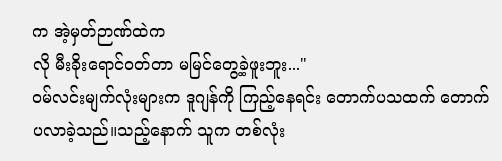က အဲ့မှတ်ဉာဏ်ထဲက
လို မီးခိုးရောင်ဝတ်တာ မမြင်တွေ့ခဲ့ဖူးဘူး..."
ဝမ်လင်းမျက်လုံးများက ဒူဂျန်ကို ကြည့်နေရင်း တောက်ပသထက် တောက်ပလာခဲ့သည်။သည့်နောက် သူက တစ်လုံး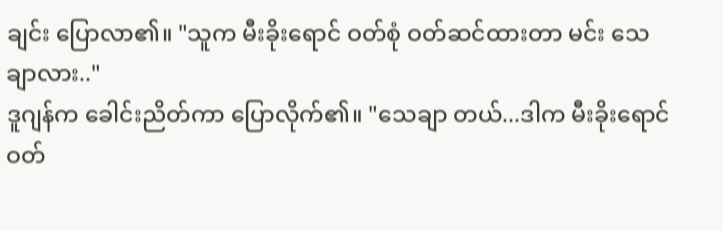ချင်း ပြောလာ၏။ "သူက မီးခိုးရောင် ဝတ်စုံ ဝတ်ဆင်ထားတာ မင်း သေချာလား.."
ဒူဂျန်က ခေါင်းညိတ်ကာ ပြောလိုက်၏။ "သေချာ တယ်...ဒါက မီးခိုးရောင်ဝတ်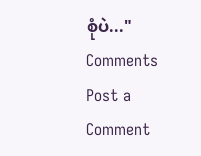စုံပဲ..."
Comments
Post a Comment